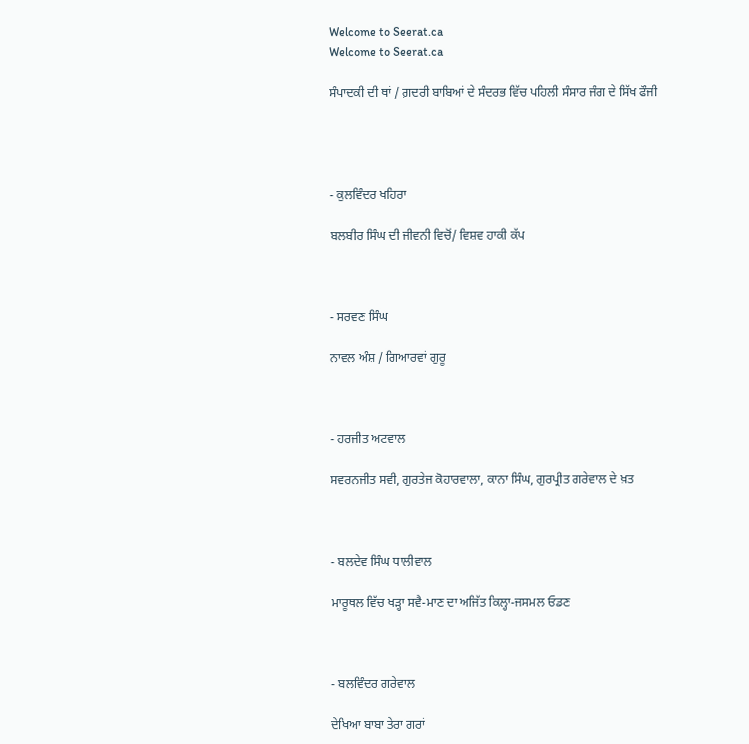Welcome to Seerat.ca
Welcome to Seerat.ca

ਸੰਪਾਦਕੀ ਦੀ ਥਾਂ / ਗ਼ਦਰੀ ਬਾਬਿਆਂ ਦੇ ਸੰਦਰਭ ਵਿੱਚ ਪਹਿਲੀ ਸੰਸਾਰ ਜੰਗ ਦੇ ਸਿੱਖ ਫੌਜੀ




- ਕੁਲਵਿੰਦਰ ਖਹਿਰਾ

ਬਲਬੀਰ ਸਿੰਘ ਦੀ ਜੀਵਨੀ ਵਿਚੋਂ/ ਵਿਸ਼ਵ ਹਾਕੀ ਕੱਪ



- ਸਰਵਣ ਸਿੰਘ

ਨਾਵਲ ਅੰਸ਼ / ਗਿਆਰਵਾਂ ਗੁਰੂ



- ਹਰਜੀਤ ਅਟਵਾਲ

ਸਵਰਨਜੀਤ ਸਵੀ, ਗੁਰਤੇਜ ਕੋਹਾਰਵਾਲਾ, ਕਾਨਾ ਸਿੰਘ, ਗੁਰਪ੍ਰੀਤ ਗਰੇਵਾਲ ਦੇ ਖ਼ਤ



- ਬਲਦੇਵ ਸਿੰਘ ਧਾਲੀਵਾਲ

ਮਾਰੂਥਲ ਵਿੱਚ ਖੜ੍ਹਾ ਸਵੈ-ਮਾਣ ਦਾ ਅਜਿੱਤ ਕਿਲ੍ਹਾ-ਜਸਮਲ ਓਡਣ



- ਬਲਵਿੰਦਰ ਗਰੇਵਾਲ

ਦੇਖਿਆ ਬਾਬਾ ਤੇਰਾ ਗਰਾਂ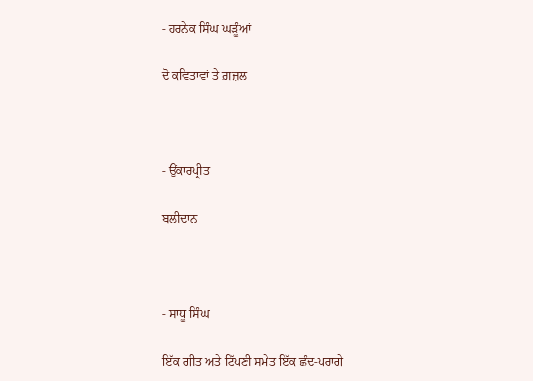- ਹਰਨੇਕ ਸਿੰਘ ਘੜੂੰਆਂ

ਦੋ ਕਵਿਤਾਵਾਂ ਤੇ ਗ਼ਜ਼ਲ



- ਉਂਕਾਰਪ੍ਰੀਤ

ਬਲੀਦਾਨ



- ਸਾਧੂ ਸਿੰਘ

ਇੱਕ ਗੀਤ ਅਤੇ ਟਿੱਪਣੀ ਸਮੇਤ ਇੱਕ ਛੰਦ-ਪਰਾਗੇ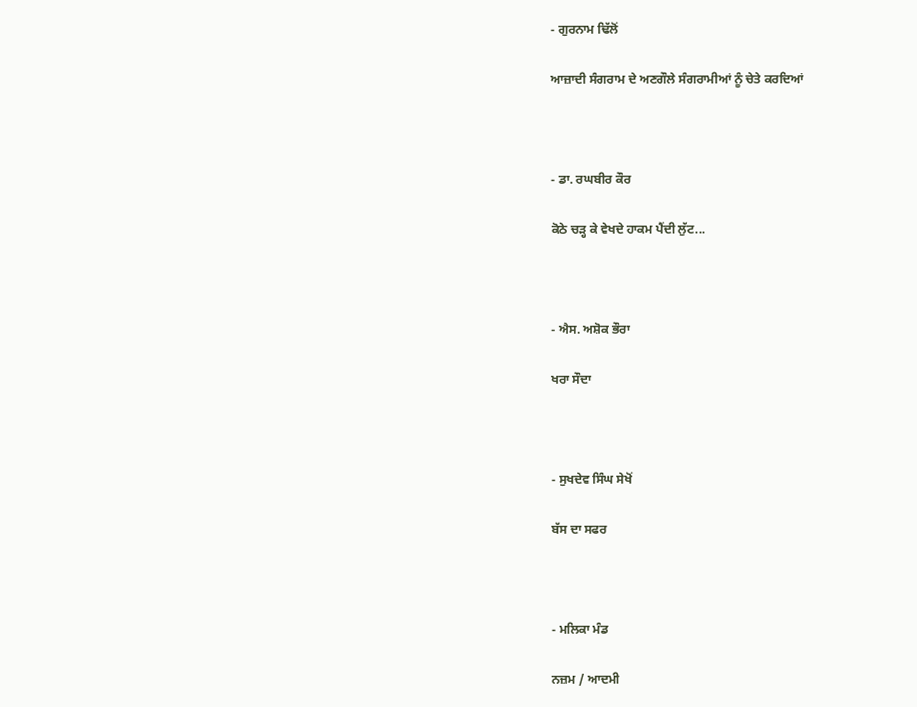- ਗੁਰਨਾਮ ਢਿੱਲੋਂ

ਆਜ਼ਾਦੀ ਸੰਗਰਾਮ ਦੇ ਅਣਗੌਲੇ ਸੰਗਰਾਮੀਆਂ ਨੂੰ ਚੇਤੇ ਕਰਦਿਆਂ



- ਡਾ. ਰਘਬੀਰ ਕੌਰ

ਕੋਠੇ ਚੜ੍ਹ ਕੇ ਵੇਖਦੇ ਹਾਕਮ ਪੈਂਦੀ ਲੁੱਟ...



- ਐਸ. ਅਸ਼ੋਕ ਭੌਰਾ

ਖਰਾ ਸੌਦਾ



- ਸੁਖਦੇਵ ਸਿੰਘ ਸੇਖੋਂ

ਬੱਸ ਦਾ ਸਫਰ



- ਮਲਿਕਾ ਮੰਡ

ਨਜ਼ਮ / ਆਦਮੀ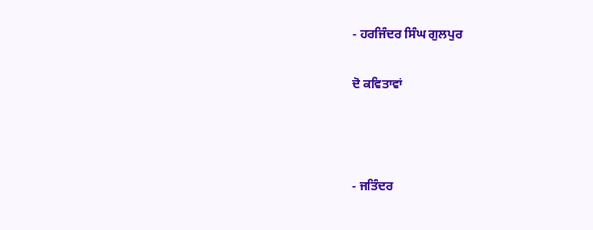- ਹਰਜਿੰਦਰ ਸਿੰਘ ਗੁਲਪੁਰ

ਦੋ ਕਵਿਤਾਵਾਂ



- ਜਤਿੰਦਰ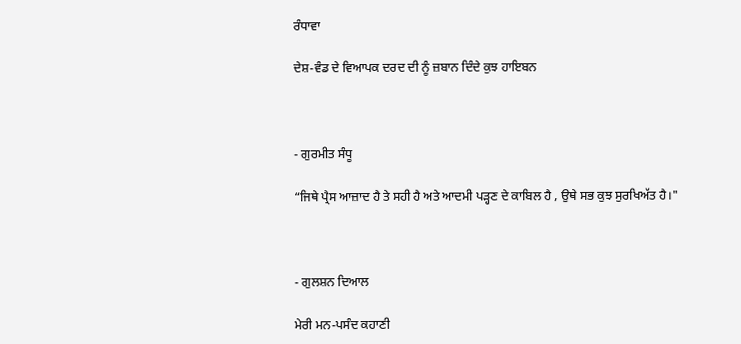ਰੰਧਾਵਾ

ਦੇਸ਼-ਵੰਡ ਦੇ ਵਿਆਪਕ ਦਰਦ ਦੀ ਨੂੰ ਜ਼ਬਾਨ ਦਿੰਦੇ ਕੁਝ ਹਾਇਬਨ



- ਗੁਰਮੀਤ ਸੰਧੂ

“ਜਿਥੇ ਪ੍ਰੈਸ ਆਜ਼ਾਦ ਹੈ ਤੇ ਸਹੀ ਹੈ ਅਤੇ ਆਦਮੀ ਪੜ੍ਹਣ ਦੇ ਕਾਬਿਲ ਹੈ , ਉਥੇ ਸਭ ਕੁਝ ਸੁਰਖਿਅੱਤ ਹੈ।"



- ਗੁਲਸ਼ਨ ਦਿਆਲ

ਮੇਰੀ ਮਨ-ਪਸੰਦ ਕਹਾਣੀ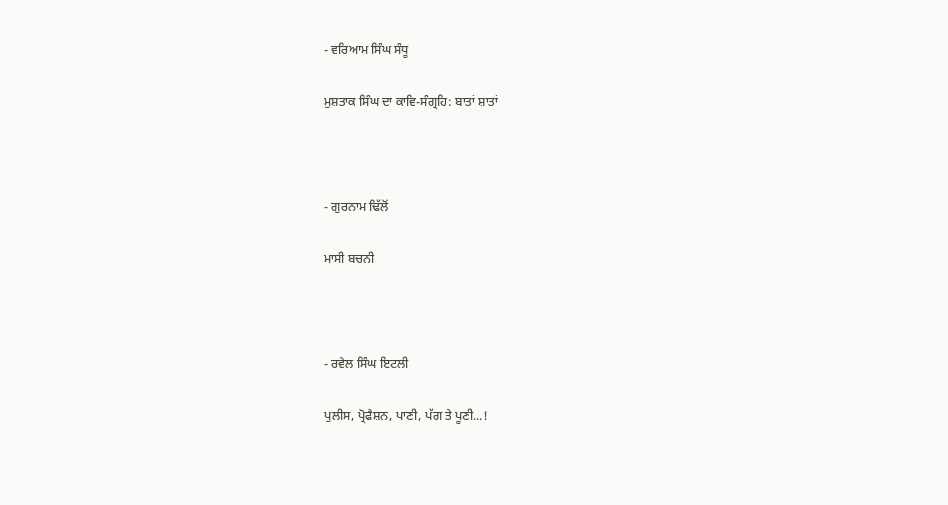- ਵਰਿਆਮ ਸਿੰਘ ਸੰਧੂ

ਮੁਸ਼ਤਾਕ ਸਿੰਘ ਦਾ ਕਾਵਿ-ਸੰਗ੍ਰਹਿ: ਬਾਤਾਂ ਸ਼ਾਤਾਂ



- ਗੁਰਨਾਮ ਢਿੱਲੋਂ

ਮਾਸੀ ਬਚਨੀ



- ਰਵੇਲ ਸਿੰਘ ਇਟਲੀ

ਪੁਲੀਸ, ਪ੍ਰੋਫੈਸ਼ਨ, ਪਾਣੀ, ਪੱਗ ਤੇ ਪੂਣੀ...!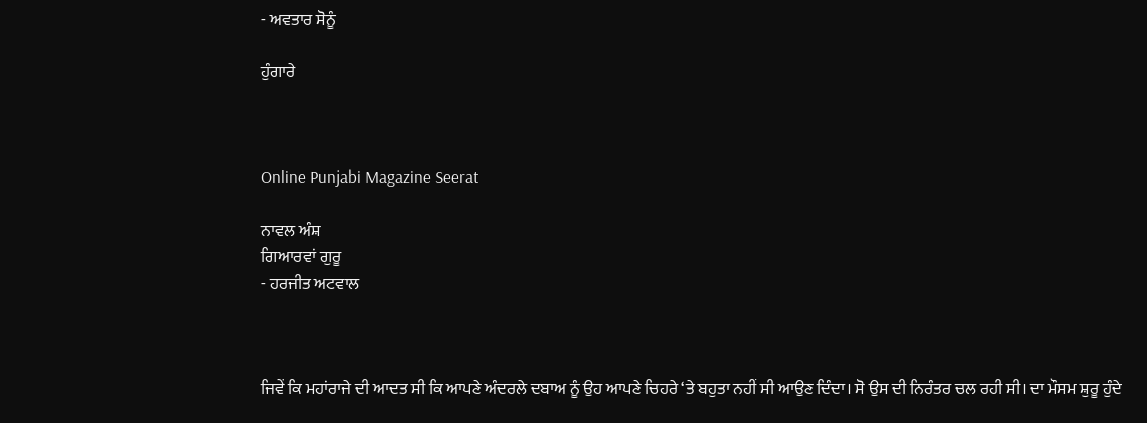- ਅਵਤਾਰ ਸੋਨੂੰ

ਹੁੰਗਾਰੇ



Online Punjabi Magazine Seerat

ਨਾਵਲ ਅੰਸ਼
ਗਿਆਰਵਾਂ ਗੁਰੂ
- ਹਰਜੀਤ ਅਟਵਾਲ



ਜਿਵੇਂ ਕਿ ਮਹਾਂਰਾਜੇ ਦੀ ਆਦਤ ਸੀ ਕਿ ਆਪਣੇ ਅੰਦਰਲੇ ਦਬਾਅ ਨੂੰ ਉਹ ਆਪਣੇ ਚਿਹਰੇ ‘ਤੇ ਬਹੁਤਾ ਨਹੀਂ ਸੀ ਆਉਣ ਦਿੰਦਾ। ਸੋ ਉਸ ਦੀ ਨਿਰੰਤਰ ਚਲ ਰਹੀ ਸੀ। ਦਾ ਮੌਸਮ ਸ਼ੁਰੂ ਹੁੰਦੇ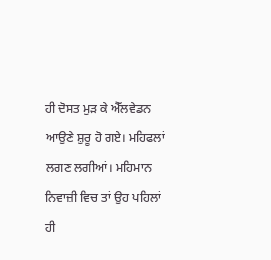ਹੀ ਦੋਸਤ ਮੁੜ ਕੇ ਐੱਲਵੇਡਨ ਆਉਣੇ ਸ਼ੁਰੂ ਹੋ ਗਏ। ਮਹਿਫਲਾਂ ਲਗਣ ਲਗੀਆਂ। ਮਹਿਮਾਨ ਨਿਵਾਜ਼ੀ ਵਿਚ ਤਾਂ ਉਹ ਪਹਿਲਾਂ ਹੀ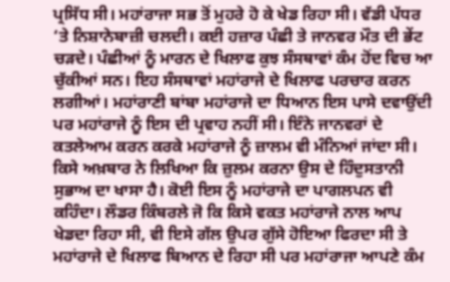ਪ੍ਰਸਿੱਧ ਸੀ। ਮਹਾਂਰਾਜਾ ਸਭ ਤੋਂ ਮੁਹਰੇ ਹੋ ਕੇ ਖੇਡ ਰਿਹਾ ਸੀ। ਵੱਡੀ ਪੱਧਰ ‘ਤੇ ਨਿਸ਼ਾਨੇਬਾਜ਼ੀ ਚਲਦੀ। ਕਈ ਹਜ਼ਾਰ ਪੰਛੀ ਤੇ ਜਾਨਵਰ ਮੌਤ ਦੀ ਭੇਂਟ ਚੜਦੇ। ਪੰਛੀਆਂ ਨੂੰ ਮਾਰਨ ਦੇ ਖਿਲਾਫ ਕੁਝ ਸੰਸਥਾਵਾਂ ਕੰਮ ਹੋਂਦ ਵਿਚ ਆ ਚੁੱਕੀਆਂ ਸਨ। ਇਹ ਸੰਸਥਾਵਾਂ ਮਹਾਂਰਾਜੇ ਦੇ ਖਿਲਾਫ ਪਰਚਾਰ ਕਰਨ ਲਗੀਆਂ। ਮਹਾਂਰਾਣੀ ਬਾਂਬਾ ਮਹਾਂਰਾਜੇ ਦਾ ਧਿਆਨ ਇਸ ਪਾਸੇ ਦਵਾਉਂਦੀ ਪਰ ਮਹਾਂਰਾਜੇ ਨੂੰ ਇਸ ਦੀ ਪ੍ਰਵਾਹ ਨਹੀਂ ਸੀ। ਇੰਨੇ ਜਾਨਵਰਾਂ ਦੇ ਕਤਲੇਆਮ ਕਰਨ ਕਰਕੇ ਮਹਾਂਰਾਜੇ ਨੂੰ ਜ਼ਾਲਮ ਵੀ ਮੰਨਿਆਂ ਜਾਂਦਾ ਸੀ। ਕਿਸੇ ਅਖ਼ਬਾਰ ਨੇ ਲਿਖਿਆ ਕਿ ਜ਼ੁਲਮ ਕਰਨਾ ਉਸ ਦੇ ਹਿੰਦੁਸਤਾਨੀ ਸੁਭਾਅ ਦਾ ਖਾਸਾ ਹੈ। ਕੋਈ ਇਸ ਨੂੰ ਮਹਾਂਰਾਜੇ ਦਾ ਪਾਗਲਪਨ ਵੀ ਕਹਿੰਦਾ। ਲੌਡਰ ਕਿੰਬਰਲੇ ਜੋ ਕਿ ਕਿਸੇ ਵਕਤ ਮਹਾਂਰਾਜੇ ਨਾਲ ਆਪ ਖੇਡਦਾ ਰਿਹਾ ਸੀ, ਵੀ ਇਸੇ ਗੱਲ ਉਪਰ ਗੁੱਸੇ ਹੋਇਆ ਫਿਰਦਾ ਸੀ ਤੇ ਮਹਾਂਰਾਜੇ ਦੇ ਖਿਲਾਫ ਬਿਆਨ ਦੇ ਰਿਹਾ ਸੀ ਪਰ ਮਹਾਂਰਾਜਾ ਆਪਣੇ ਕੰਮ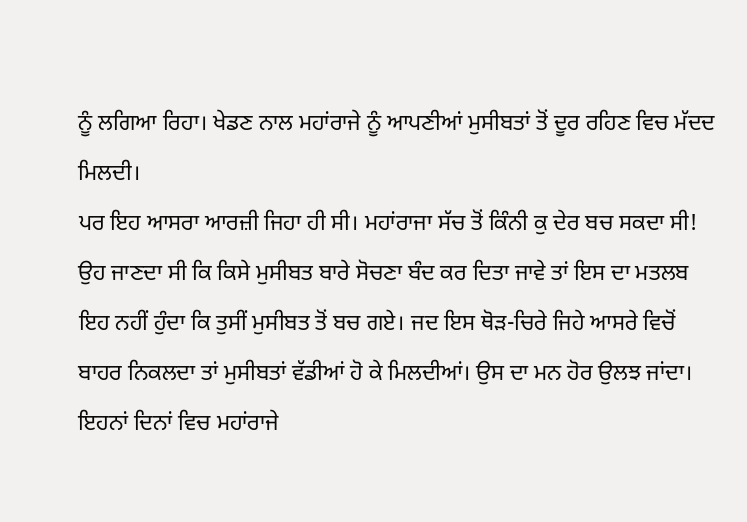ਨੂੰ ਲਗਿਆ ਰਿਹਾ। ਖੇਡਣ ਨਾਲ ਮਹਾਂਰਾਜੇ ਨੂੰ ਆਪਣੀਆਂ ਮੁਸੀਬਤਾਂ ਤੋਂ ਦੂਰ ਰਹਿਣ ਵਿਚ ਮੱਦਦ ਮਿਲਦੀ।
ਪਰ ਇਹ ਆਸਰਾ ਆਰਜ਼ੀ ਜਿਹਾ ਹੀ ਸੀ। ਮਹਾਂਰਾਜਾ ਸੱਚ ਤੋਂ ਕਿੰਨੀ ਕੁ ਦੇਰ ਬਚ ਸਕਦਾ ਸੀ! ਉਹ ਜਾਣਦਾ ਸੀ ਕਿ ਕਿਸੇ ਮੁਸੀਬਤ ਬਾਰੇ ਸੋਚਣਾ ਬੰਦ ਕਰ ਦਿਤਾ ਜਾਵੇ ਤਾਂ ਇਸ ਦਾ ਮਤਲਬ ਇਹ ਨਹੀਂ ਹੁੰਦਾ ਕਿ ਤੁਸੀਂ ਮੁਸੀਬਤ ਤੋਂ ਬਚ ਗਏ। ਜਦ ਇਸ ਥੋੜ-ਚਿਰੇ ਜਿਹੇ ਆਸਰੇ ਵਿਚੋਂ ਬਾਹਰ ਨਿਕਲਦਾ ਤਾਂ ਮੁਸੀਬਤਾਂ ਵੱਡੀਆਂ ਹੋ ਕੇ ਮਿਲਦੀਆਂ। ਉਸ ਦਾ ਮਨ ਹੋਰ ਉਲਝ ਜਾਂਦਾ। ਇਹਨਾਂ ਦਿਨਾਂ ਵਿਚ ਮਹਾਂਰਾਜੇ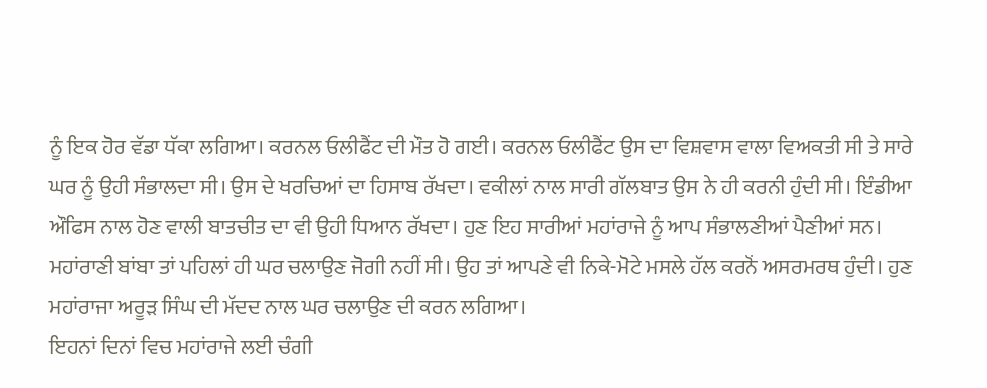ਨੂੰ ਇਕ ਹੋਰ ਵੱਡਾ ਧੱਕਾ ਲਗਿਆ। ਕਰਨਲ ਓਲੀਫੈਂਟ ਦੀ ਮੌਤ ਹੋ ਗਈ। ਕਰਨਲ ਓਲੀਫੈਂਟ ਉਸ ਦਾ ਵਿਸ਼ਵਾਸ ਵਾਲਾ ਵਿਅਕਤੀ ਸੀ ਤੇ ਸਾਰੇ ਘਰ ਨੂੰ ਉਹੀ ਸੰਭਾਲਦਾ ਸੀ। ਉਸ ਦੇ ਖਰਚਿਆਂ ਦਾ ਹਿਸਾਬ ਰੱਖਦਾ। ਵਕੀਲਾਂ ਨਾਲ ਸਾਰੀ ਗੱਲਬਾਤ ਉਸ ਨੇ ਹੀ ਕਰਨੀ ਹੁੰਦੀ ਸੀ। ਇੰਡੀਆ ਔਫਿਸ ਨਾਲ ਹੋਣ ਵਾਲੀ ਬਾਤਚੀਤ ਦਾ ਵੀ ਉਹੀ ਧਿਆਨ ਰੱਖਦਾ। ਹੁਣ ਇਹ ਸਾਰੀਆਂ ਮਹਾਂਰਾਜੇ ਨੂੰ ਆਪ ਸੰਭਾਲਣੀਆਂ ਪੈਣੀਆਂ ਸਨ। ਮਹਾਂਰਾਣੀ ਬਾਂਬਾ ਤਾਂ ਪਹਿਲਾਂ ਹੀ ਘਰ ਚਲਾਉਣ ਜੋਗੀ ਨਹੀਂ ਸੀ। ਉਹ ਤਾਂ ਆਪਣੇ ਵੀ ਨਿਕੇ-ਮੋਟੇ ਮਸਲੇ ਹੱਲ ਕਰਨੋਂ ਅਸਰਮਰਥ ਹੁੰਦੀ। ਹੁਣ ਮਹਾਂਰਾਜਾ ਅਰੂੜ ਸਿੰਘ ਦੀ ਮੱਦਦ ਨਾਲ ਘਰ ਚਲਾਉਣ ਦੀ ਕਰਨ ਲਗਿਆ।
ਇਹਨਾਂ ਦਿਨਾਂ ਵਿਚ ਮਹਾਂਰਾਜੇ ਲਈ ਚੰਗੀ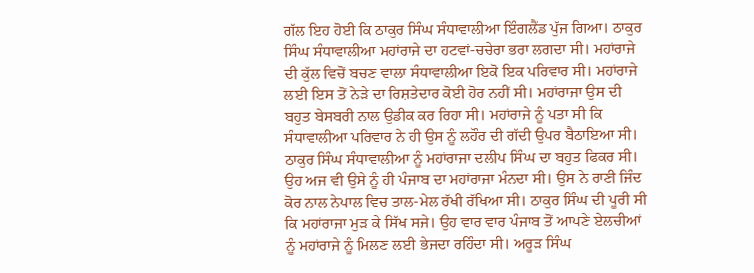ਗੱਲ ਇਹ ਹੋਈ ਕਿ ਠਾਕੁਰ ਸਿੰਘ ਸੰਧਾਵਾਲੀਆ ਇੰਗਲੈਂਡ ਪੁੱਜ ਗਿਆ। ਠਾਕੁਰ ਸਿੰਘ ਸੰਧਾਵਾਲੀਆ ਮਹਾਂਰਾਜੇ ਦਾ ਹਟਵਾਂ-ਚਚੇਰਾ ਭਰਾ ਲਗਦਾ ਸੀ। ਮਹਾਂਰਾਜੇ ਦੀ ਕੁੱਲ ਵਿਚੋਂ ਬਚਣ ਵਾਲਾ ਸੰਧਾਵਾਲੀਆ ਇਕੋ ਇਕ ਪਰਿਵਾਰ ਸੀ। ਮਹਾਂਰਾਜੇ ਲਈ ਇਸ ਤੋਂ ਨੇੜੇ ਦਾ ਰਿਸ਼ਤੇਦਾਰ ਕੋਈ ਹੋਰ ਨਹੀਂ ਸੀ। ਮਹਾਂਰਾਜਾ ਉਸ ਦੀ ਬਹੁਤ ਬੇਸਬਰੀ ਨਾਲ ਉਡੀਕ ਕਰ ਰਿਹਾ ਸੀ। ਮਹਾਂਰਾਜੇ ਨੂੰ ਪਤਾ ਸੀ ਕਿ ਸੰਧਾਵਾਲੀਆ ਪਰਿਵਾਰ ਨੇ ਹੀ ਉਸ ਨੂੰ ਲਹੌਰ ਦੀ ਗੱਦੀ ਉਪਰ ਬੈਠਾਇਆ ਸੀ। ਠਾਕੁਰ ਸਿੰਘ ਸੰਧਾਵਾਲੀਆ ਨੂੰ ਮਹਾਂਰਾਜਾ ਦਲੀਪ ਸਿੰਘ ਦਾ ਬਹੁਤ ਫਿਕਰ ਸੀ। ਉਹ ਅਜ ਵੀ ਉਸੇ ਨੂੰ ਹੀ ਪੰਜਾਬ ਦਾ ਮਹਾਂਰਾਜਾ ਮੰਨਦਾ ਸੀ। ਉਸ ਨੇ ਰਾਣੀ ਜਿੰਦ ਕੋਰ ਨਾਲ ਨੇਪਾਲ ਵਿਚ ਤਾਲ-ਮੇਲ ਰੱਖੀ ਰੱਖਿਆ ਸੀ। ਠਾਕੁਰ ਸਿੰਘ ਦੀ ਪੂਰੀ ਸੀ ਕਿ ਮਹਾਂਰਾਜਾ ਮੁੜ ਕੇ ਸਿੱਖ ਸਜੇ। ਉਹ ਵਾਰ ਵਾਰ ਪੰਜਾਬ ਤੋਂ ਆਪਣੇ ਏਲਚੀਆਂ ਨੂੰ ਮਹਾਂਰਾਜੇ ਨੂੰ ਮਿਲਣ ਲਈ ਭੇਜਦਾ ਰਹਿੰਦਾ ਸੀ। ਅਰੂੜ ਸਿੰਘ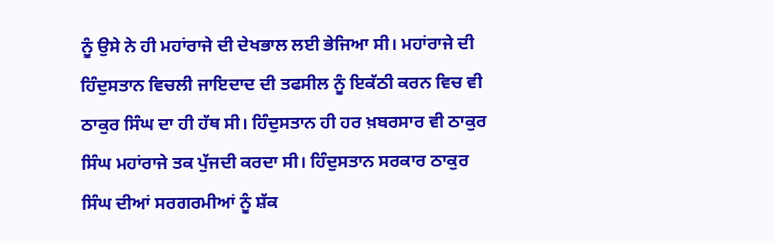ਨੂੰ ਉਸੇ ਨੇ ਹੀ ਮਹਾਂਰਾਜੇ ਦੀ ਦੇਖਭਾਲ ਲਈ ਭੇਜਿਆ ਸੀ। ਮਹਾਂਰਾਜੇ ਦੀ ਹਿੰਦੁਸਤਾਨ ਵਿਚਲੀ ਜਾਇਦਾਦ ਦੀ ਤਫਸੀਲ ਨੂੰ ਇਕੱਠੀ ਕਰਨ ਵਿਚ ਵੀ ਠਾਕੁਰ ਸਿੰਘ ਦਾ ਹੀ ਹੱਥ ਸੀ। ਹਿੰਦੁਸਤਾਨ ਹੀ ਹਰ ਖ਼ਬਰਸਾਰ ਵੀ ਠਾਕੁਰ ਸਿੰਘ ਮਹਾਂਰਾਜੇ ਤਕ ਪੁੱਜਦੀ ਕਰਦਾ ਸੀ। ਹਿੰਦੁਸਤਾਨ ਸਰਕਾਰ ਠਾਕੁਰ ਸਿੰਘ ਦੀਆਂ ਸਰਗਰਮੀਆਂ ਨੂੰ ਸ਼ੱਕ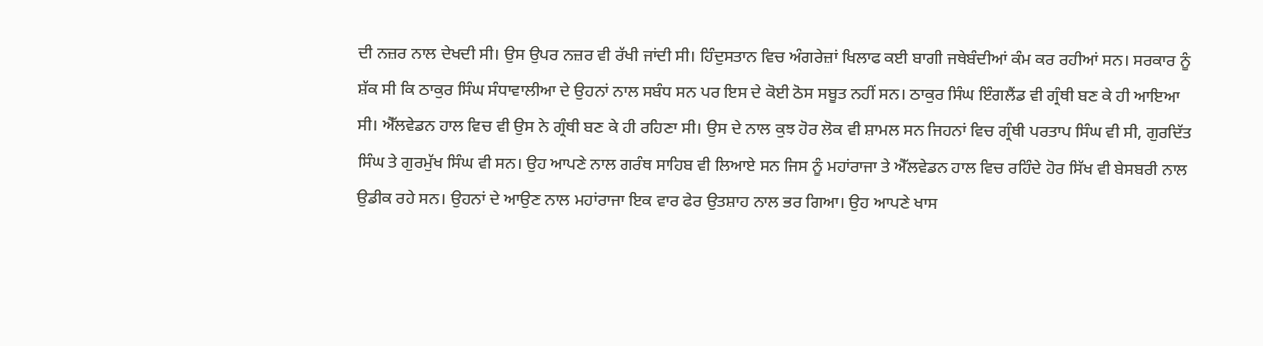ਦੀ ਨਜ਼ਰ ਨਾਲ ਦੇਖਦੀ ਸੀ। ਉਸ ਉਪਰ ਨਜ਼ਰ ਵੀ ਰੱਖੀ ਜਾਂਦੀ ਸੀ। ਹਿੰਦੁਸਤਾਨ ਵਿਚ ਅੰਗਰੇਜ਼ਾਂ ਖਿਲਾਫ ਕਈ ਬਾਗੀ ਜਥੇਬੰਦੀਆਂ ਕੰਮ ਕਰ ਰਹੀਆਂ ਸਨ। ਸਰਕਾਰ ਨੂੰ ਸ਼ੱਕ ਸੀ ਕਿ ਠਾਕੁਰ ਸਿੰਘ ਸੰਧਾਵਾਲੀਆ ਦੇ ਉਹਨਾਂ ਨਾਲ ਸਬੰਧ ਸਨ ਪਰ ਇਸ ਦੇ ਕੋਈ ਠੋਸ ਸਬੂਤ ਨਹੀਂ ਸਨ। ਠਾਕੁਰ ਸਿੰਘ ਇੰਗਲੈਂਡ ਵੀ ਗ੍ਰੰਥੀ ਬਣ ਕੇ ਹੀ ਆਇਆ ਸੀ। ਐੱਲਵੇਡਨ ਹਾਲ ਵਿਚ ਵੀ ਉਸ ਨੇ ਗ੍ਰੰਥੀ ਬਣ ਕੇ ਹੀ ਰਹਿਣਾ ਸੀ। ਉਸ ਦੇ ਨਾਲ ਕੁਝ ਹੋਰ ਲੋਕ ਵੀ ਸ਼ਾਮਲ ਸਨ ਜਿਹਨਾਂ ਵਿਚ ਗ੍ਰੰਥੀ ਪਰਤਾਪ ਸਿੰਘ ਵੀ ਸੀ, ਗੁਰਦਿੱਤ ਸਿੰਘ ਤੇ ਗੁਰਮੁੱਖ ਸਿੰਘ ਵੀ ਸਨ। ਉਹ ਆਪਣੇ ਨਾਲ ਗਰੰਥ ਸਾਹਿਬ ਵੀ ਲਿਆਏ ਸਨ ਜਿਸ ਨੂੰ ਮਹਾਂਰਾਜਾ ਤੇ ਐੱਲਵੇਡਨ ਹਾਲ ਵਿਚ ਰਹਿੰਦੇ ਹੋਰ ਸਿੱਖ ਵੀ ਬੇਸਬਰੀ ਨਾਲ ਉਡੀਕ ਰਹੇ ਸਨ। ਉਹਨਾਂ ਦੇ ਆਉਣ ਨਾਲ ਮਹਾਂਰਾਜਾ ਇਕ ਵਾਰ ਫੇਰ ਉਤਸ਼ਾਹ ਨਾਲ ਭਰ ਗਿਆ। ਉਹ ਆਪਣੇ ਖਾਸ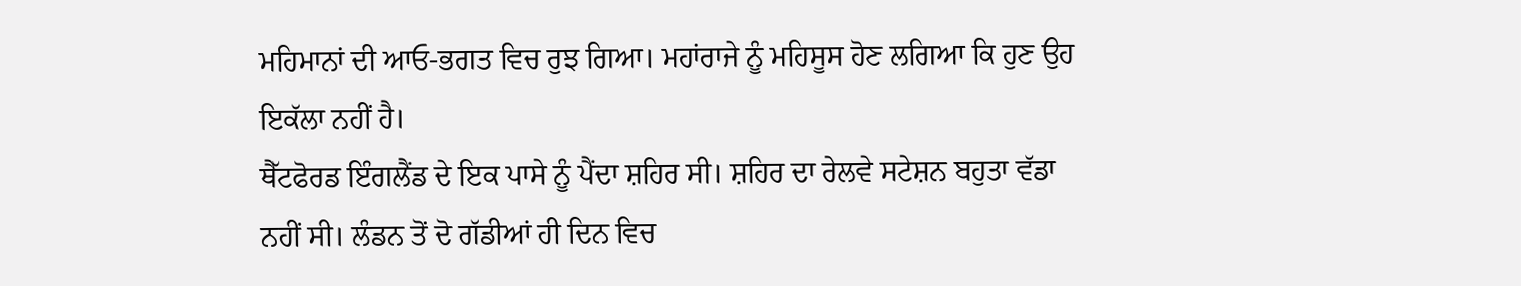ਮਹਿਮਾਨਾਂ ਦੀ ਆਓ-ਭਗਤ ਵਿਚ ਰੁਝ ਗਿਆ। ਮਹਾਂਰਾਜੇ ਨੂੰ ਮਹਿਸੂਸ ਹੋਣ ਲਗਿਆ ਕਿ ਹੁਣ ਉਹ ਇਕੱਲਾ ਨਹੀਂ ਹੈ।
ਥੈੱਟਫੋਰਡ ਇੰਗਲੈਂਡ ਦੇ ਇਕ ਪਾਸੇ ਨੂੰ ਪੈਂਦਾ ਸ਼ਹਿਰ ਸੀ। ਸ਼ਹਿਰ ਦਾ ਰੇਲਵੇ ਸਟੇਸ਼ਨ ਬਹੁਤਾ ਵੱਡਾ ਨਹੀਂ ਸੀ। ਲੰਡਨ ਤੋਂ ਦੋ ਗੱਡੀਆਂ ਹੀ ਦਿਨ ਵਿਚ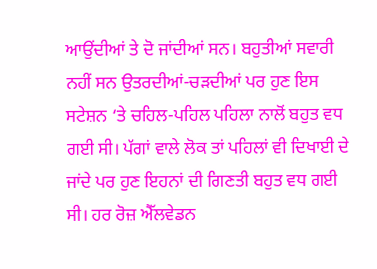ਆਉਂਦੀਆਂ ਤੇ ਦੋ ਜਾਂਦੀਆਂ ਸਨ। ਬਹੁਤੀਆਂ ਸਵਾਰੀ ਨਹੀਂ ਸਨ ਉਤਰਦੀਆਂ-ਚੜਦੀਆਂ ਪਰ ਹੁਣ ਇਸ ਸਟੇਸ਼ਨ ‘ਤੇ ਚਹਿਲ-ਪਹਿਲ ਪਹਿਲਾ ਨਾਲੋਂ ਬਹੁਤ ਵਧ ਗਈ ਸੀ। ਪੱਗਾਂ ਵਾਲੇ ਲੋਕ ਤਾਂ ਪਹਿਲਾਂ ਵੀ ਦਿਖਾਈ ਦੇ ਜਾਂਦੇ ਪਰ ਹੁਣ ਇਹਨਾਂ ਦੀ ਗਿਣਤੀ ਬਹੁਤ ਵਧ ਗਈ ਸੀ। ਹਰ ਰੋਜ਼ ਐੱਲਵੇਡਨ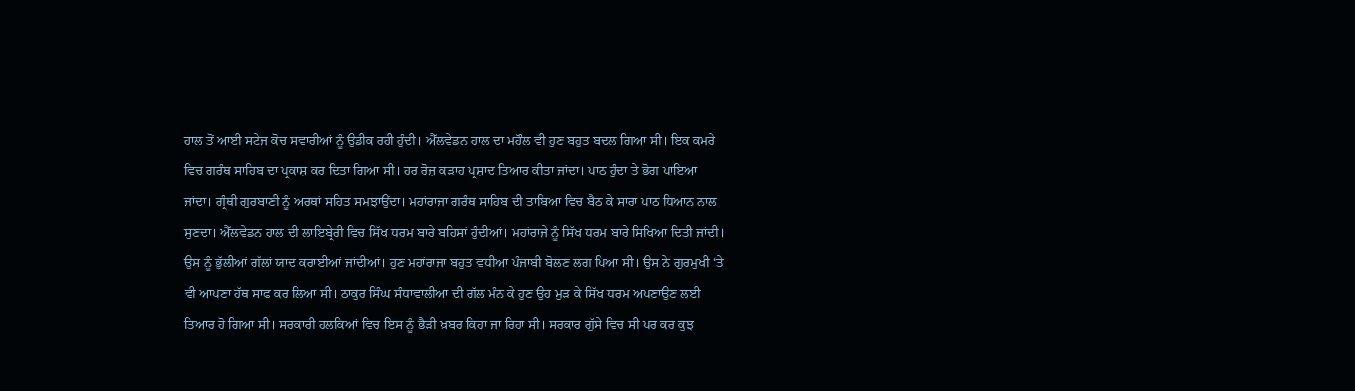ਹਾਲ ਤੋਂ ਆਈ ਸਟੇਜ ਕੋਚ ਸਵਾਰੀਆਂ ਨੂੰ ਉਡੀਕ ਰਹੀ ਹੁੰਦੀ। ਐੱਲਵੇਡਨ ਹਾਲ ਦਾ ਮਹੌਲ ਵੀ ਹੁਣ ਬਹੁਤ ਬਦਲ ਗਿਆ ਸੀ। ਇਕ ਕਮਰੇ ਵਿਚ ਗਰੰਥ ਸਾਹਿਬ ਦਾ ਪ੍ਰਕਾਸ਼ ਕਰ ਦਿਤਾ ਗਿਆ ਸੀ। ਹਰ ਰੋਜ਼ ਕੜਾਹ ਪ੍ਰਸ਼ਾਦ ਤਿਆਰ ਕੀਤਾ ਜਾਂਦਾ। ਪਾਠ ਹੁੰਦਾ ਤੇ ਭੋਗ ਪਾਇਆ ਜਾਂਦਾ। ਗ੍ਰੰਥੀ ਗੁਰਬਾਣੀ ਨੂੰ ਅਰਥਾਂ ਸਹਿਤ ਸਮਝਾਉਂਦਾ। ਮਹਾਂਰਾਜਾ ਗਰੰਥ ਸਾਹਿਬ ਦੀ ਤਾਬਿਆ ਵਿਚ ਬੈਠ ਕੇ ਸਾਰਾ ਪਾਠ ਧਿਆਨ ਨਾਲ ਸੁਣਦਾ। ਐੱਲਵੇਡਨ ਹਾਲ ਦੀ ਲਾਇਬ੍ਰੇਰੀ ਵਿਚ ਸਿੱਖ ਧਰਮ ਬਾਰੇ ਬਹਿਸਾਂ ਹੁੰਦੀਆਂ। ਮਹਾਂਰਾਜੇ ਨੂੰ ਸਿੱਖ ਧਰਮ ਬਾਰੇ ਸਿਖਿਆ ਦਿਤੀ ਜਾਂਦੀ। ਉਸ ਨੂੰ ਭੁੱਲੀਆਂ ਗੱਲਾਂ ਯਾਦ ਕਰਾਈਆਂ ਜਾਂਦੀਆਂ। ਹੁਣ ਮਹਾਂਰਾਜਾ ਬਹੁਤ ਵਧੀਆ ਪੰਜਾਬੀ ਬੋਲਣ ਲਗ ਪਿਆ ਸੀ। ਉਸ ਨੇ ਗੁਰਮੁਖੀ ‘ਤੇ ਵੀ ਆਪਣਾ ਹੱਥ ਸਾਫ ਕਰ ਲਿਆ ਸੀ। ਠਾਕੁਰ ਸਿੰਘ ਸੰਧਾਵਾਲੀਆ ਦੀ ਗੱਲ ਮੰਨ ਕੇ ਹੁਣ ਉਹ ਮੁੜ ਕੇ ਸਿੱਖ ਧਰਮ ਅਪਣਾਉਣ ਲਈ ਤਿਆਰ ਹੋ ਗਿਆ ਸੀ। ਸਰਕਾਰੀ ਹਲਕਿਆਂ ਵਿਚ ਇਸ ਨੂੰ ਭੈੜੀ ਖ਼ਬਰ ਕਿਹਾ ਜਾ ਰਿਹਾ ਸੀ। ਸਰਕਾਰ ਗੁੱਸੇ ਵਿਚ ਸੀ ਪਰ ਕਰ ਕੁਝ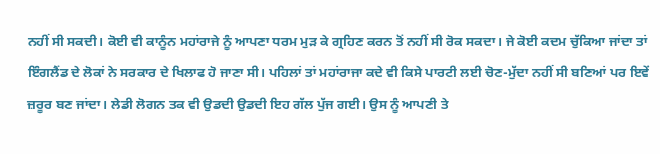ਨਹੀਂ ਸੀ ਸਕਦੀ। ਕੋਈ ਵੀ ਕਾਨੂੰਨ ਮਹਾਂਰਾਜੇ ਨੂੰ ਆਪਣਾ ਧਰਮ ਮੁੜ ਕੇ ਗ੍ਰਹਿਣ ਕਰਨ ਤੋਂ ਨਹੀਂ ਸੀ ਰੋਕ ਸਕਦਾ। ਜੇ ਕੋਈ ਕਦਮ ਚੁੱਕਿਆ ਜਾਂਦਾ ਤਾਂ ਇੰਗਲੈਂਡ ਦੇ ਲੋਕਾਂ ਨੇ ਸਰਕਾਰ ਦੇ ਖਿਲਾਫ ਹੋ ਜਾਣਾ ਸੀ। ਪਹਿਲਾਂ ਤਾਂ ਮਹਾਂਰਾਜਾ ਕਦੇ ਵੀ ਕਿਸੇ ਪਾਰਟੀ ਲਈ ਚੋਣ-ਮੁੱਦਾ ਨਹੀਂ ਸੀ ਬਣਿਆਂ ਪਰ ਇਵੇਂ ਜ਼ਰੂਰ ਬਣ ਜਾਂਦਾ। ਲੇਡੀ ਲੋਗਨ ਤਕ ਵੀ ਉਡਦੀ ਉਡਦੀ ਇਹ ਗੱਲ ਪੁੱਜ ਗਈ। ਉਸ ਨੂੰ ਆਪਣੀ ਤੇ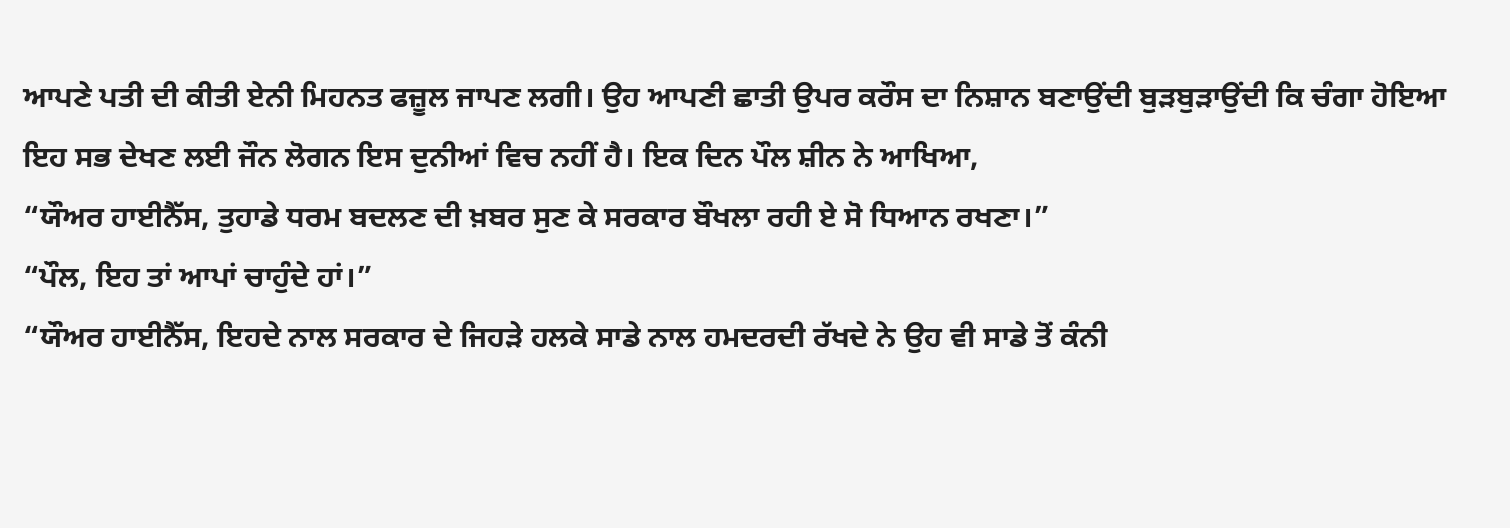ਆਪਣੇ ਪਤੀ ਦੀ ਕੀਤੀ ਏਨੀ ਮਿਹਨਤ ਫਜ਼ੂਲ ਜਾਪਣ ਲਗੀ। ਉਹ ਆਪਣੀ ਛਾਤੀ ਉਪਰ ਕਰੌਸ ਦਾ ਨਿਸ਼ਾਨ ਬਣਾਉਂਦੀ ਬੁੜਬੁੜਾਉਂਦੀ ਕਿ ਚੰਗਾ ਹੋਇਆ ਇਹ ਸਭ ਦੇਖਣ ਲਈ ਜੌਨ ਲੋਗਨ ਇਸ ਦੁਨੀਆਂ ਵਿਚ ਨਹੀਂ ਹੈ। ਇਕ ਦਿਨ ਪੌਲ ਸ਼ੀਨ ਨੇ ਆਖਿਆ,
“ਯੌਅਰ ਹਾਈਨੈੱਸ, ਤੁਹਾਡੇ ਧਰਮ ਬਦਲਣ ਦੀ ਖ਼ਬਰ ਸੁਣ ਕੇ ਸਰਕਾਰ ਬੌਖਲਾ ਰਹੀ ਏ ਸੋ ਧਿਆਨ ਰਖਣਾ।”
“ਪੌਲ, ਇਹ ਤਾਂ ਆਪਾਂ ਚਾਹੁੰਦੇ ਹਾਂ।”
“ਯੌਅਰ ਹਾਈਨੈੱਸ, ਇਹਦੇ ਨਾਲ ਸਰਕਾਰ ਦੇ ਜਿਹੜੇ ਹਲਕੇ ਸਾਡੇ ਨਾਲ ਹਮਦਰਦੀ ਰੱਖਦੇ ਨੇ ਉਹ ਵੀ ਸਾਡੇ ਤੋਂ ਕੰਨੀ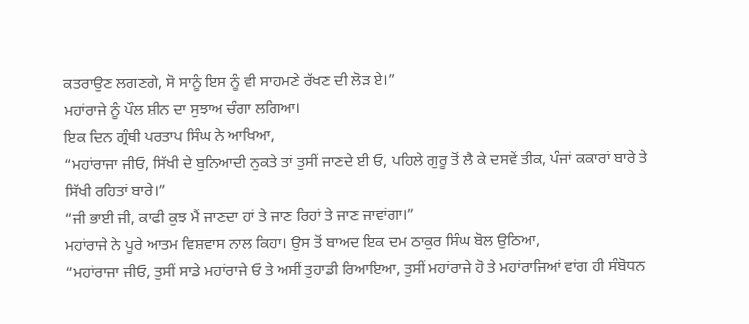ਕਤਰਾਉਣ ਲਗਣਗੇ, ਸੋ ਸਾਨੂੰ ਇਸ ਨੂੰ ਵੀ ਸਾਹਮਣੇ ਰੱਖਣ ਦੀ ਲੋੜ ਏ।”
ਮਹਾਂਰਾਜੇ ਨੂੰ ਪੌਲ ਸ਼ੀਨ ਦਾ ਸੁਝਾਅ ਚੰਗਾ ਲਗਿਆ।
ਇਕ ਦਿਨ ਗ੍ਰੰਥੀ ਪਰਤਾਪ ਸਿੰਘ ਨੇ ਆਖਿਆ,
“ਮਹਾਂਰਾਜਾ ਜੀਓ, ਸਿੱਖੀ ਦੇ ਬੁਨਿਆਦੀ ਨੁਕਤੇ ਤਾਂ ਤੁਸੀਂ ਜਾਣਦੇ ਈ ਓ, ਪਹਿਲੇ ਗੁਰੂ ਤੋਂ ਲੈ ਕੇ ਦਸਵੇਂ ਤੀਕ, ਪੰਜਾਂ ਕਕਾਰਾਂ ਬਾਰੇ ਤੇ ਸਿੱਖੀ ਰਹਿਤਾਂ ਬਾਰੇ।”
“ਜੀ ਭਾਈ ਜੀ, ਕਾਫੀ ਕੁਝ ਮੈਂ ਜਾਣਦਾ ਹਾਂ ਤੇ ਜਾਣ ਰਿਹਾਂ ਤੇ ਜਾਣ ਜਾਵਾਂਗਾ।”
ਮਹਾਂਰਾਜੇ ਨੇ ਪੂਰੇ ਆਤਮ ਵਿਸ਼ਵਾਸ ਨਾਲ ਕਿਹਾ। ਉਸ ਤੋਂ ਬਾਅਦ ਇਕ ਦਮ ਠਾਕੁਰ ਸਿੰਘ ਬੋਲ ਉਠਿਆ,
“ਮਹਾਂਰਾਜਾ ਜੀਓ, ਤੁਸੀਂ ਸਾਡੇ ਮਹਾਂਰਾਜੇ ਓ ਤੇ ਅਸੀਂ ਤੁਹਾਡੀ ਰਿਆਇਆ, ਤੁਸੀਂ ਮਹਾਂਰਾਜੇ ਹੋ ਤੇ ਮਹਾਂਰਾਜਿਆਂ ਵਾਂਗ ਹੀ ਸੰਬੋਧਨ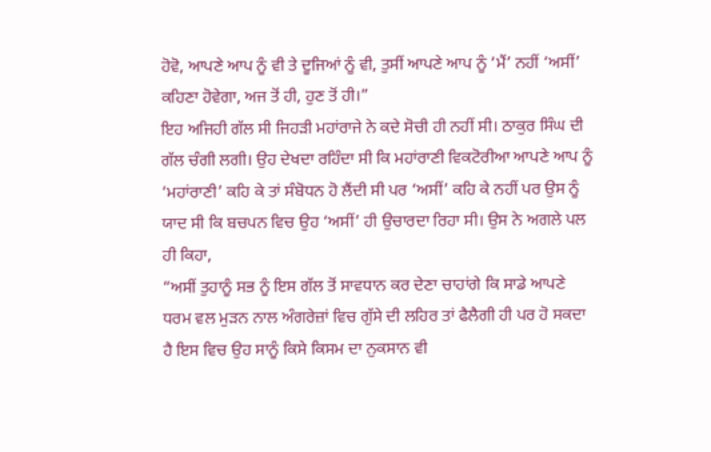ਹੋਵੋ, ਆਪਣੇ ਆਪ ਨੂੰ ਵੀ ਤੇ ਦੂਜਿਆਂ ਨੂੰ ਵੀ, ਤੁਸੀਂ ਆਪਣੇ ਆਪ ਨੂੰ ‘ਮੈਂ’ ਨਹੀਂ ‘ਅਸੀਂ’ ਕਹਿਣਾ ਹੋਵੇਗਾ, ਅਜ ਤੋਂ ਹੀ, ਹੁਣ ਤੋਂ ਹੀ।”
ਇਹ ਅਜਿਹੀ ਗੱਲ ਸੀ ਜਿਹੜੀ ਮਹਾਂਰਾਜੇ ਨੇ ਕਦੇ ਸੋਚੀ ਹੀ ਨਹੀਂ ਸੀ। ਠਾਕੁਰ ਸਿੰਘ ਦੀ ਗੱਲ ਚੰਗੀ ਲਗੀ। ਉਹ ਦੇਖਦਾ ਰਹਿੰਦਾ ਸੀ ਕਿ ਮਹਾਂਰਾਣੀ ਵਿਕਟੋਰੀਆ ਆਪਣੇ ਆਪ ਨੂੰ ‘ਮਹਾਂਰਾਣੀ’ ਕਹਿ ਕੇ ਤਾਂ ਸੰਬੋਧਨ ਹੋ ਲੈਂਦੀ ਸੀ ਪਰ ‘ਅਸੀਂ’ ਕਹਿ ਕੇ ਨਹੀਂ ਪਰ ਉਸ ਨੂੰ ਯਾਦ ਸੀ ਕਿ ਬਚਪਨ ਵਿਚ ਉਹ ‘ਅਸੀਂ’ ਹੀ ਉਚਾਰਦਾ ਰਿਹਾ ਸੀ। ਉਸ ਨੇ ਅਗਲੇ ਪਲ ਹੀ ਕਿਹਾ,
“ਅਸੀਂ ਤੁਹਾਨੂੰ ਸਭ ਨੂੰ ਇਸ ਗੱਲ ਤੋਂ ਸਾਵਧਾਨ ਕਰ ਦੇਣਾ ਚਾਹਾਂਗੇ ਕਿ ਸਾਡੇ ਆਪਣੇ ਧਰਮ ਵਲ ਮੁੜਨ ਨਾਲ ਅੰਗਰੇਜ਼ਾਂ ਵਿਚ ਗੁੱਸੇ ਦੀ ਲਹਿਰ ਤਾਂ ਫੈਲੈਗੀ ਹੀ ਪਰ ਹੋ ਸਕਦਾ ਹੈ ਇਸ ਵਿਚ ਉਹ ਸਾਨੂੰ ਕਿਸੇ ਕਿਸਮ ਦਾ ਨੁਕਸਾਨ ਵੀ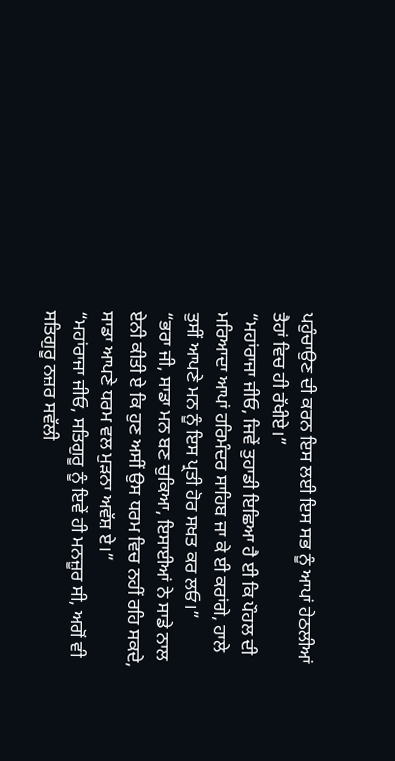ਪਹੁੰਚਾਉਣ ਦੀ ਕਰਨ ਇਸ ਲਈ ਇਸ ਸਭ ਨੂੰ ਆਪਾਂ ਹੇਠਲੀਆਂ ਤੈਹਾਂ ਵਿਚ ਹੀ ਰੱਖੀਏ।”
“ਮਹਾਂਰਾਜਾ ਜੀਓ, ਜਿਵੇਂ ਤੁਹਾਡੀ ਇਛਿਆ ਹੈ ਈ ਕਿ ਪੌਹਲ ਦੀ ਮਰਿਆਦਾ ਆਪਾਂ ਹਰਿਮੰਦਰ ਸਾਹਿਬ ਜਾ ਕੇ ਈ ਕਰਾਂਗੇ, ਹਾਲੇ ਤੁਸੀਂ ਆਪਣੇ ਮਨ ਨੂੰ ਇਸ ਪ੍ਰਤੀ ਹੋਰ ਸਖਤ ਕਰ ਲਓ।”
“ਭਰਾ ਜੀ, ਸਾਡਾ ਮਨ ਬਣ ਚੁਕਿਆ, ਇਸਾਈਆਂ ਨੇ ਸਾਡੇ ਨਾਲ ਏਨੀ ਕੀਤੀ ਏ ਕਿ ਹੁਣ ਅਸੀਂ ਉਸ ਧਰਮ ਵਿਚ ਨਹੀਂ ਰਹਿ ਸਕਦੇ, ਸਾਡਾ ਆਪਣੇ ਧਰਮ ਵਲ ਮੁੜਨਾ ਅਵੱਸ਼ ਏ।”
“ਮਹਾਂਰਾਜਾ ਜੀਓ, ਸਤਿਗੁਰੂ ਨੂੰ ਇਵੇਂ ਹੀ ਮਨਜ਼ੂਰ ਸੀ, ਅਗੋਂ ਵੀ ਸਤਿਗੁਰੂ ਨਜ਼ਰ ਸਵੱਲੀ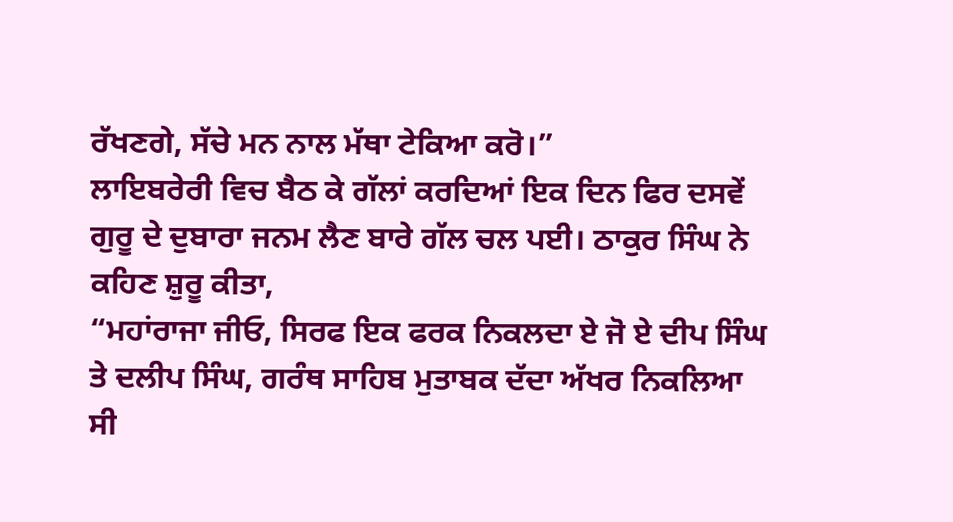ਰੱਖਣਗੇ, ਸੱਚੇ ਮਨ ਨਾਲ ਮੱਥਾ ਟੇਕਿਆ ਕਰੋ।”
ਲਾਇਬਰੇਰੀ ਵਿਚ ਬੈਠ ਕੇ ਗੱਲਾਂ ਕਰਦਿਆਂ ਇਕ ਦਿਨ ਫਿਰ ਦਸਵੇਂ ਗੁਰੂ ਦੇ ਦੁਬਾਰਾ ਜਨਮ ਲੈਣ ਬਾਰੇ ਗੱਲ ਚਲ ਪਈ। ਠਾਕੁਰ ਸਿੰਘ ਨੇ ਕਹਿਣ ਸ਼ੁਰੂ ਕੀਤਾ,
“ਮਹਾਂਰਾਜਾ ਜੀਓ, ਸਿਰਫ ਇਕ ਫਰਕ ਨਿਕਲਦਾ ਏ ਜੋ ਏ ਦੀਪ ਸਿੰਘ ਤੇ ਦਲੀਪ ਸਿੰਘ, ਗਰੰਥ ਸਾਹਿਬ ਮੁਤਾਬਕ ਦੱਦਾ ਅੱਖਰ ਨਿਕਲਿਆ ਸੀ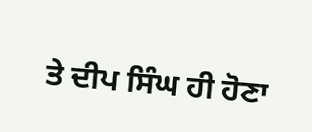ਤੇ ਦੀਪ ਸਿੰਘ ਹੀ ਹੋਣਾ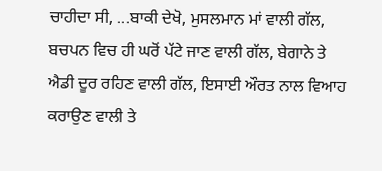ਚਾਹੀਦਾ ਸੀ, ...ਬਾਕੀ ਦੇਖੋ, ਮੁਸਲਮਾਨ ਮਾਂ ਵਾਲੀ ਗੱਲ, ਬਚਪਨ ਵਿਚ ਹੀ ਘਰੋਂ ਪੱਟੇ ਜਾਣ ਵਾਲੀ ਗੱਲ, ਬੇਗਾਨੇ ਤੇ ਐਡੀ ਦੂਰ ਰਹਿਣ ਵਾਲੀ ਗੱਲ, ਇਸਾਈ ਔਰਤ ਨਾਲ ਵਿਆਹ ਕਰਾਉਣ ਵਾਲੀ ਤੇ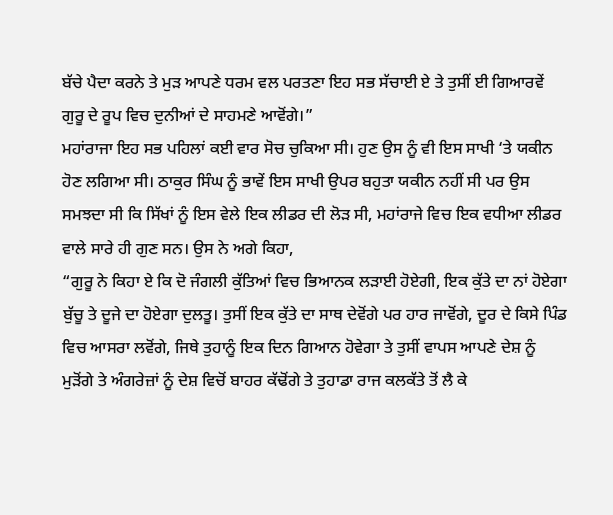ਬੱਚੇ ਪੈਦਾ ਕਰਨੇ ਤੇ ਮੁੜ ਆਪਣੇ ਧਰਮ ਵਲ ਪਰਤਣਾ ਇਹ ਸਭ ਸੱਚਾਈ ਏ ਤੇ ਤੁਸੀਂ ਈ ਗਿਆਰਵੇਂ ਗੁਰੂ ਦੇ ਰੂਪ ਵਿਚ ਦੁਨੀਆਂ ਦੇ ਸਾਹਮਣੇ ਆਵੋਂਗੇ।”
ਮਹਾਂਰਾਜਾ ਇਹ ਸਭ ਪਹਿਲਾਂ ਕਈ ਵਾਰ ਸੋਚ ਚੁਕਿਆ ਸੀ। ਹੁਣ ਉਸ ਨੂੰ ਵੀ ਇਸ ਸਾਖੀ ‘ਤੇ ਯਕੀਨ ਹੋਣ ਲਗਿਆ ਸੀ। ਠਾਕੁਰ ਸਿੰਘ ਨੂੰ ਭਾਵੇਂ ਇਸ ਸਾਖੀ ਉਪਰ ਬਹੁਤਾ ਯਕੀਨ ਨਹੀਂ ਸੀ ਪਰ ਉਸ ਸਮਝਦਾ ਸੀ ਕਿ ਸਿੱਖਾਂ ਨੂੰ ਇਸ ਵੇਲੇ ਇਕ ਲੀਡਰ ਦੀ ਲੋੜ ਸੀ, ਮਹਾਂਰਾਜੇ ਵਿਚ ਇਕ ਵਧੀਆ ਲੀਡਰ ਵਾਲੇ ਸਾਰੇ ਹੀ ਗੁਣ ਸਨ। ਉਸ ਨੇ ਅਗੇ ਕਿਹਾ,
“ਗੁਰੂ ਨੇ ਕਿਹਾ ਏ ਕਿ ਦੋ ਜੰਗਲੀ ਕੁੱਤਿਆਂ ਵਿਚ ਭਿਆਨਕ ਲੜਾਈ ਹੋਏਗੀ, ਇਕ ਕੁੱਤੇ ਦਾ ਨਾਂ ਹੋਏਗਾ ਬੁੱਚੂ ਤੇ ਦੂਜੇ ਦਾ ਹੋਏਗਾ ਦੁਲਤੂ। ਤੁਸੀਂ ਇਕ ਕੁੱਤੇ ਦਾ ਸਾਥ ਦੇਵੋਂਗੇ ਪਰ ਹਾਰ ਜਾਵੋਂਗੇ, ਦੂਰ ਦੇ ਕਿਸੇ ਪਿੰਡ ਵਿਚ ਆਸਰਾ ਲਵੋਂਗੇ, ਜਿਥੇ ਤੁਹਾਨੂੰ ਇਕ ਦਿਨ ਗਿਆਨ ਹੋਵੇਗਾ ਤੇ ਤੁਸੀਂ ਵਾਪਸ ਆਪਣੇ ਦੇਸ਼ ਨੂੰ ਮੁੜੋਂਗੇ ਤੇ ਅੰਗਰੇਜ਼ਾਂ ਨੂੰ ਦੇਸ਼ ਵਿਚੋਂ ਬਾਹਰ ਕੱਢੋਂਗੇ ਤੇ ਤੁਹਾਡਾ ਰਾਜ ਕਲਕੱਤੇ ਤੋਂ ਲੈ ਕੇ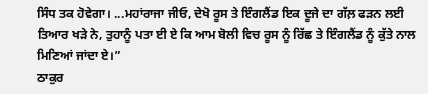ਸਿੰਧ ਤਕ ਹੋਵੇਗਾ। ...ਮਹਾਂਰਾਜਾ ਜੀਓ, ਦੇਖੋ ਰੂਸ ਤੇ ਇੰਗਲੈਂਡ ਇਕ ਦੂਜੇ ਦਾ ਗੱਲ਼ ਫੜਨ ਲਈ ਤਿਆਰ ਖੜੇ ਨੇ, ਤੁਹਾਨੂੰ ਪਤਾ ਈ ਏ ਕਿ ਆਮ ਬੋਲੀ ਵਿਚ ਰੂਸ ਨੂੰ ਰਿੱਛ ਤੇ ਇੰਗਲੈਂਡ ਨੂੰ ਕੁੱਤੇ ਨਾਲ ਮਿਣਿਆਂ ਜਾਂਦਾ ਏ।”
ਠਾਕੁਰ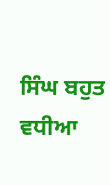ਸਿੰਘ ਬਹੁਤ ਵਧੀਆ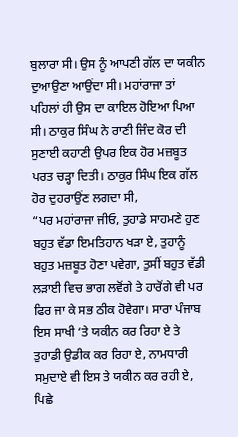ਬੁਲਾਰਾ ਸੀ। ਉਸ ਨੂੰ ਆਪਣੀ ਗੱਲ ਦਾ ਯਕੀਨ ਦੁਆਉਣਾ ਆਉਂਦਾ ਸੀ। ਮਹਾਂਰਾਜਾ ਤਾਂ ਪਹਿਲਾਂ ਹੀ ਉਸ ਦਾ ਕਾਇਲ ਹੋਇਆ ਪਿਆ ਸੀ। ਠਾਕੁਰ ਸਿੰਘ ਨੇ ਰਾਣੀ ਜਿੰਦ ਕੋਰ ਦੀ ਸੁਣਾਈ ਕਹਾਣੀ ਉਪਰ ਇਕ ਹੋਰ ਮਜ਼ਬੂਤ ਪਰਤ ਚੜ੍ਹਾ ਦਿਤੀ। ਠਾਕੁਰ ਸਿੰਘ ਇਕ ਗੱਲ ਹੋਰ ਦੁਹਰਾਉਂਣ ਲਗਦਾ ਸੀ,
“ਪਰ ਮਹਾਂਰਾਜਾ ਜੀਓ, ਤੁਹਾਡੇ ਸਾਹਮਣੇ ਹੁਣ ਬਹੁਤ ਵੱਡਾ ਇਮਤਿਹਾਨ ਖੜਾ ਏ, ਤੁਹਾਨੂੰ ਬਹੁਤ ਮਜ਼ਬੂਤ ਹੋਣਾ ਪਵੇਗਾ, ਤੁਸੀਂ ਬਹੁਤ ਵੱਡੀ ਲੜਾਈ ਵਿਚ ਭਾਗ ਲਵੋਂਗੇ ਤੇ ਹਾਰੋਂਗੇ ਵੀ ਪਰ ਫਿਰ ਜਾ ਕੇ ਸਭ ਠੀਕ ਹੋਵੇਗਾ। ਸਾਰਾ ਪੰਜਾਬ ਇਸ ਸਾਖੀ ‘ਤੇ ਯਕੀਨ ਕਰ ਰਿਹਾ ਏ ਤੇ ਤੁਹਾਡੀ ਉਡੀਕ ਕਰ ਰਿਹਾ ਏ, ਨਾਮਧਾਰੀ ਸਮੁਦਾਏ ਵੀ ਇਸ ਤੇ ਯਕੀਨ ਕਰ ਰਹੀ ਏ, ਪਿਛੇ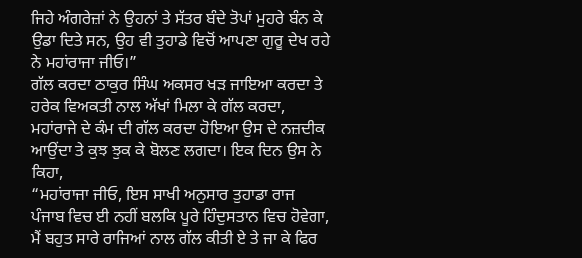ਜਿਹੇ ਅੰਗਰੇਜ਼ਾਂ ਨੇ ਉਹਨਾਂ ਤੇ ਸੱਤਰ ਬੰਦੇ ਤੋਪਾਂ ਮੁਹਰੇ ਬੰਨ ਕੇ ਉਡਾ ਦਿਤੇ ਸਨ, ਉਹ ਵੀ ਤੁਹਾਡੇ ਵਿਚੋਂ ਆਪਣਾ ਗੁਰੂ ਦੇਖ ਰਹੇ ਨੇ ਮਹਾਂਰਾਜਾ ਜੀਓ।”
ਗੱਲ ਕਰਦਾ ਠਾਕੁਰ ਸਿੰਘ ਅਕਸਰ ਖੜ ਜਾਇਆ ਕਰਦਾ ਤੇ ਹਰੇਕ ਵਿਅਕਤੀ ਨਾਲ ਅੱਖਾਂ ਮਿਲਾ ਕੇ ਗੱਲ ਕਰਦਾ, ਮਹਾਂਰਾਜੇ ਦੇ ਕੰਮ ਦੀ ਗੱਲ ਕਰਦਾ ਹੋਇਆ ਉਸ ਦੇ ਨਜ਼ਦੀਕ ਆਉਂਦਾ ਤੇ ਕੁਝ ਝੁਕ ਕੇ ਬੋਲਣ ਲਗਦਾ। ਇਕ ਦਿਨ ਉਸ ਨੇ ਕਿਹਾ,
“ਮਹਾਂਰਾਜਾ ਜੀਓ, ਇਸ ਸਾਖੀ ਅਨੁਸਾਰ ਤੁਹਾਡਾ ਰਾਜ ਪੰਜਾਬ ਵਿਚ ਈ ਨਹੀਂ ਬਲਕਿ ਪੂਰੇ ਹਿੰਦੁਸਤਾਨ ਵਿਚ ਹੋਵੇਗਾ, ਮੈਂ ਬਹੁਤ ਸਾਰੇ ਰਾਜਿਆਂ ਨਾਲ ਗੱਲ ਕੀਤੀ ਏ ਤੇ ਜਾ ਕੇ ਫਿਰ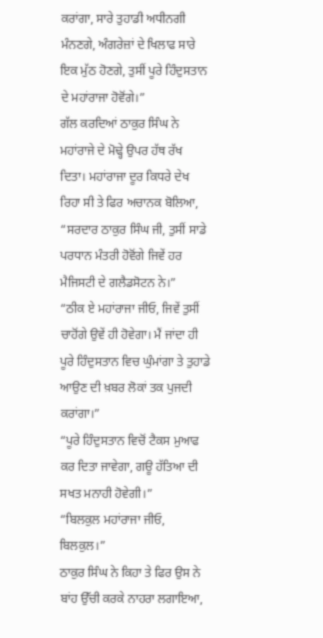ਕਰਾਂਗਾ, ਸਾਰੇ ਤੁਹਾਡੀ ਅਧੀਨਗੀ ਮੰਨਣਗੇ, ਅੰਗਰੇਜ਼ਾਂ ਦੇ ਖਿਲਾਫ ਸਾਰੇ ਇਕ ਮੁੱਠ ਹੋਣਗੇ, ਤੁਸੀਂ ਪੂਰੇ ਹਿੰਦੁਸਤਾਨ ਦੇ ਮਹਾਂਰਾਜਾ ਹੋਵੋਂਗੇ।”
ਗੱਲ ਕਰਦਿਆਂ ਠਾਕੁਰ ਸਿੰਘ ਨੇ ਮਹਾਂਰਾਜੇ ਦੇ ਮੋਢ੍ਹੇ ਉਪਰ ਹੱਥ ਰੱਖ ਦਿਤਾ। ਮਹਾਂਰਾਜਾ ਦੂਰ ਕਿਧਰੇ ਦੇਖ ਰਿਹਾ ਸੀ ਤੇ ਫਿਰ ਅਚਾਨਕ ਬੋਲਿਆ,
“ਸਰਦਾਰ ਠਾਕੁਰ ਸਿੰਘ ਜੀ, ਤੁਸੀਂ ਸਾਡੇ ਪਰਧਾਨ ਮੰਤਰੀ ਹੋਵੋਂਗੇ ਜਿਵੇਂ ਹਰ ਮੈਜਿਸਟੀ ਦੇ ਗਲੈਡਸੋਟਨ ਨੇ।”
“ਠੀਕ ਏ ਮਹਾਂਰਾਜਾ ਜੀਓ, ਜਿਵੇਂ ਤੁਸੀਂ ਚਾਹੋਂਗੇ ਉਵੇਂ ਹੀ ਹੋਵੇਗਾ। ਮੈਂ ਜਾਂਦਾ ਹੀ ਪੂਰੇ ਹਿੰਦੁਸਤਾਨ ਵਿਚ ਘੁੰਮਾਂਗਾ ਤੇ ਤੁਹਾਡੇ ਆਉਣ ਦੀ ਖ਼ਬਰ ਲੋਕਾਂ ਤਕ ਪੁਜਦੀ ਕਰਾਂਗਾ।”
“ਪੂਰੇ ਹਿੰਦੁਸਤਾਨ ਵਿਚੋਂ ਟੈਕਸ ਮੁਆਫ ਕਰ ਦਿਤਾ ਜਾਵੇਗਾ, ਗਊ ਹੱਤਿਆ ਦੀ ਸਖਤ ਮਨਾਹੀ ਹੋਵੇਗੀ।”
“ਬਿਲਕੁਲ ਮਹਾਂਰਾਜਾ ਜੀਓ, ਬਿਲਕੁਲ।”
ਠਾਕੁਰ ਸਿੰਘ ਨੇ ਕਿਹਾ ਤੇ ਫਿਰ ਉਸ ਨੇ ਬਾਂਹ ਉੱਚੀ ਕਰਕੇ ਨਾਹਰਾ ਲਗਾਇਆ,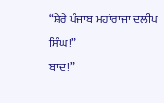“ਸ਼ੇਰੇ ਪੰਜਾਬ ਮਹਾਂਰਾਜਾ ਦਲੀਪ ਸਿੰਘ!”
ਬਾਦ!”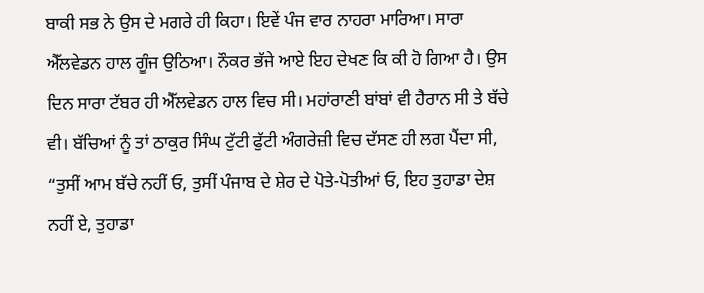ਬਾਕੀ ਸਭ ਨੇ ਉਸ ਦੇ ਮਗਰੇ ਹੀ ਕਿਹਾ। ਇਵੇਂ ਪੰਜ ਵਾਰ ਨਾਹਰਾ ਮਾਰਿਆ। ਸਾਰਾ ਐੱਲਵੇਡਨ ਹਾਲ ਗੂੰਜ ਉਠਿਆ। ਨੌਕਰ ਭੱਜੇ ਆਏ ਇਹ ਦੇਖਣ ਕਿ ਕੀ ਹੋ ਗਿਆ ਹੈ। ਉਸ ਦਿਨ ਸਾਰਾ ਟੱਬਰ ਹੀ ਐੱਲਵੇਡਨ ਹਾਲ ਵਿਚ ਸੀ। ਮਹਾਂਰਾਣੀ ਬਾਂਬਾਂ ਵੀ ਹੈਰਾਨ ਸੀ ਤੇ ਬੱਚੇ ਵੀ। ਬੱਚਿਆਂ ਨੂੰ ਤਾਂ ਠਾਕੁਰ ਸਿੰਘ ਟੁੱਟੀ ਫੁੱਟੀ ਅੰਗਰੇਜ਼ੀ ਵਿਚ ਦੱਸਣ ਹੀ ਲਗ ਪੈਂਦਾ ਸੀ,
“ਤੁਸੀਂ ਆਮ ਬੱਚੇ ਨਹੀਂ ਓ, ਤੁਸੀਂ ਪੰਜਾਬ ਦੇ ਸ਼ੇਰ ਦੇ ਪੋਤੇ-ਪੋਤੀਆਂ ਓ, ਇਹ ਤੁਹਾਡਾ ਦੇਸ਼ ਨਹੀਂ ਏ, ਤੁਹਾਡਾ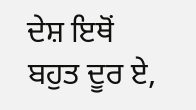ਦੇਸ਼ ਇਥੋਂ ਬਹੁਤ ਦੂਰ ਏ,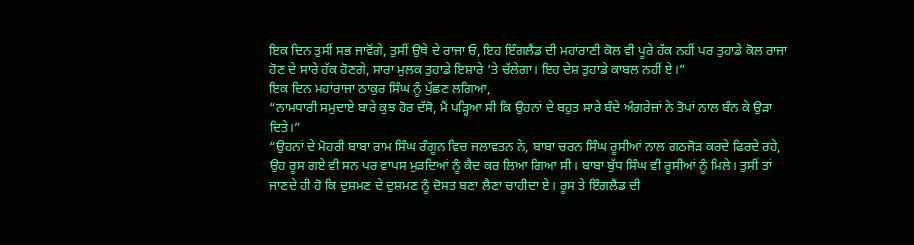ਇਕ ਦਿਨ ਤੁਸੀਂ ਸਭ ਜਾਵੋਂਗੇ, ਤੁਸੀਂ ਉਥੇ ਦੇ ਰਾਜਾ ਓ, ਇਹ ਇੰਗਲੈਂਡ ਦੀ ਮਹਾਂਰਾਣੀ ਕੋਲ ਵੀ ਪੂਰੇ ਹੱਕ ਨਹੀਂ ਪਰ ਤੁਹਾਡੇ ਕੋਲ ਰਾਜਾ ਹੋਣ ਦੇ ਸਾਰੇ ਹੱਕ ਹੋਣਗੇ, ਸਾਰਾ ਮੁਲਕ ਤੁਹਾਡੇ ਇਸ਼ਾਰੇ ‘ਤੇ ਚੱਲੇਗਾ। ਇਹ ਦੇਸ਼ ਤੁਹਾਡੇ ਕਾਬਲ ਨਹੀਂ ਏ।”
ਇਕ ਦਿਨ ਮਹਾਂਰਾਜਾ ਠਾਕੁਰ ਸਿੰਘ ਨੂੰ ਪੁੱਛਣ ਲਗਿਆ,
“ਨਾਮਧਾਰੀ ਸਮੁਦਾਏ ਬਾਰੇ ਕੁਝ ਹੋਰ ਦੱਸੋ, ਮੈਂ ਪੜ੍ਹਿਆ ਸੀ ਕਿ ਉਹਨਾਂ ਦੇ ਬਹੁਤ ਸਾਰੇ ਬੰਦੇ ਅੰਗਰੇਜ਼ਾਂ ਨੇ ਤੋਪਾਂ ਨਾਲ ਬੰਨ ਕੇ ਉੜਾ ਦਿਤੇ।”
“ਉਹਨਾਂ ਦੇ ਮੋਹਰੀ ਬਾਬਾ ਰਾਮ ਸਿੰਘ ਰੰਗੂਨ ਵਿਚ ਜਲਾਵਤਨ ਨੇ, ਬਾਬਾ ਚਰਨ ਸਿੰਘ ਰੂਸੀਆਂ ਨਾਲ ਗਠਜੋੜ ਕਰਦੇ ਫਿਰਦੇ ਰਹੇ, ਉਹ ਰੂਸ ਗਏ ਵੀ ਸਨ ਪਰ ਵਾਪਸ ਮੁੜਦਿਆਂ ਨੂੰ ਕੈਦ ਕਰ ਲਿਆ ਗਿਆ ਸੀ। ਬਾਬਾ ਬੁੱਧ ਸਿੰਘ ਵੀ ਰੂਸੀਆਂ ਨੂੰ ਮਿਲੇ। ਤੁਸੀਂ ਤਾਂ ਜਾਣਦੇ ਹੀ ਹੋ ਕਿ ਦੁਸ਼ਮਣ ਦੇ ਦੁਸ਼ਮਣ ਨੂੰ ਦੋਸਤ ਬਣਾ ਲੈਣਾ ਚਾਹੀਦਾ ਏ। ਰੂਸ ਤੇ ਇੰਗਲੈਂਡ ਦੀ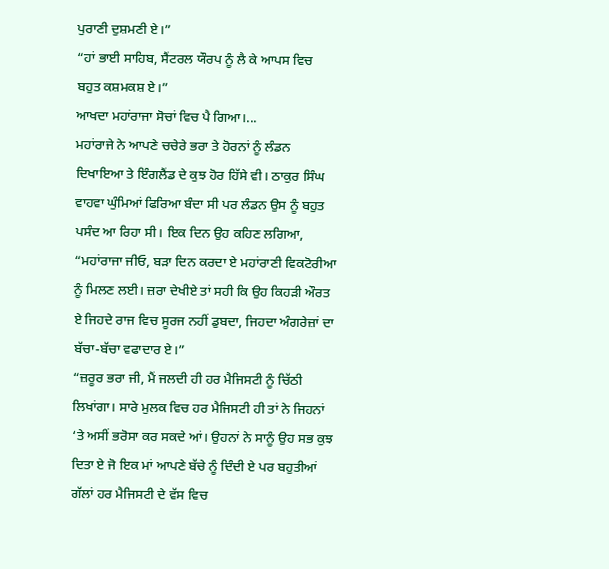ਪੁਰਾਣੀ ਦੁਸ਼ਮਣੀ ਏ।”
“ਹਾਂ ਭਾਈ ਸਾਹਿਬ, ਸੈਂਟਰਲ ਯੌਰਪ ਨੂੰ ਲੈ ਕੇ ਆਪਸ ਵਿਚ ਬਹੁਤ ਕਸ਼ਮਕਸ਼ ਏ।”
ਆਖਦਾ ਮਹਾਂਰਾਜਾ ਸੋਚਾਂ ਵਿਚ ਪੈ ਗਿਆ।...
ਮਹਾਂਰਾਜੇ ਨੇ ਆਪਣੇ ਚਚੇਰੇ ਭਰਾ ਤੇ ਹੋਰਨਾਂ ਨੂੰ ਲੰਡਨ ਦਿਖਾਇਆ ਤੇ ਇੰਗਲੈਂਡ ਦੇ ਕੁਝ ਹੋਰ ਹਿੱਸੇ ਵੀ। ਠਾਕੁਰ ਸਿੰਘ ਵਾਹਵਾ ਘੁੰਮਿਆਂ ਫਿਰਿਆ ਬੰਦਾ ਸੀ ਪਰ ਲੰਡਨ ਉਸ ਨੂੰ ਬਹੁਤ ਪਸੰਦ ਆ ਰਿਹਾ ਸੀ। ਇਕ ਦਿਨ ਉਹ ਕਹਿਣ ਲਗਿਆ,
“ਮਹਾਂਰਾਜਾ ਜੀਓ, ਬੜਾ ਦਿਨ ਕਰਦਾ ਏ ਮਹਾਂਰਾਣੀ ਵਿਕਟੋਰੀਆ ਨੂੰ ਮਿਲਣ ਲਈ। ਜ਼ਰਾ ਦੇਖੀਏ ਤਾਂ ਸਹੀ ਕਿ ਉਹ ਕਿਹੜੀ ਔਰਤ ਏ ਜਿਹਦੇ ਰਾਜ ਵਿਚ ਸੂਰਜ ਨਹੀਂ ਡੁਬਦਾ, ਜਿਹਦਾ ਅੰਗਰੇਜ਼ਾਂ ਦਾ ਬੱਚਾ-ਬੱਚਾ ਵਫਾਦਾਰ ਏ।”
“ਜ਼ਰੂਰ ਭਰਾ ਜੀ, ਮੈਂ ਜਲਦੀ ਹੀ ਹਰ ਮੈਜਿਸਟੀ ਨੂੰ ਚਿੱਠੀ ਲਿਖਾਂਗਾ। ਸਾਰੇ ਮੁਲਕ ਵਿਚ ਹਰ ਮੈਜਿਸਟੀ ਹੀ ਤਾਂ ਨੇ ਜਿਹਨਾਂ ‘ਤੇ ਅਸੀਂ ਭਰੋਸਾ ਕਰ ਸਕਦੇ ਆਂ। ਉਹਨਾਂ ਨੇ ਸਾਨੂੰ ਉਹ ਸਭ ਕੁਝ ਦਿਤਾ ਏ ਜੋ ਇਕ ਮਾਂ ਆਪਣੇ ਬੱਚੇ ਨੂੰ ਦਿੰਦੀ ਏ ਪਰ ਬਹੁਤੀਆਂ ਗੱਲਾਂ ਹਰ ਮੈਜਿਸਟੀ ਦੇ ਵੱਸ ਵਿਚ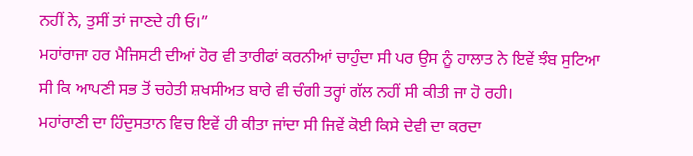ਨਹੀਂ ਨੇ, ਤੁਸੀਂ ਤਾਂ ਜਾਣਦੇ ਹੀ ਓ।”
ਮਹਾਂਰਾਜਾ ਹਰ ਮੈਜਿਸਟੀ ਦੀਆਂ ਹੋਰ ਵੀ ਤਾਰੀਫਾਂ ਕਰਨੀਆਂ ਚਾਹੁੰਦਾ ਸੀ ਪਰ ਉਸ ਨੂੰ ਹਾਲਾਤ ਨੇ ਇਵੇਂ ਝੰਬ ਸੁਟਿਆ ਸੀ ਕਿ ਆਪਣੀ ਸਭ ਤੋਂ ਚਹੇਤੀ ਸ਼ਖਸੀਅਤ ਬਾਰੇ ਵੀ ਚੰਗੀ ਤਰ੍ਹਾਂ ਗੱਲ ਨਹੀਂ ਸੀ ਕੀਤੀ ਜਾ ਹੋ ਰਹੀ।
ਮਹਾਂਰਾਣੀ ਦਾ ਹਿੰਦੁਸਤਾਨ ਵਿਚ ਇਵੇਂ ਹੀ ਕੀਤਾ ਜਾਂਦਾ ਸੀ ਜਿਵੇਂ ਕੋਈ ਕਿਸੇ ਦੇਵੀ ਦਾ ਕਰਦਾ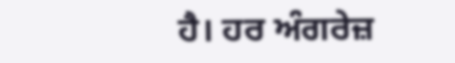ਹੈ। ਹਰ ਅੰਗਰੇਜ਼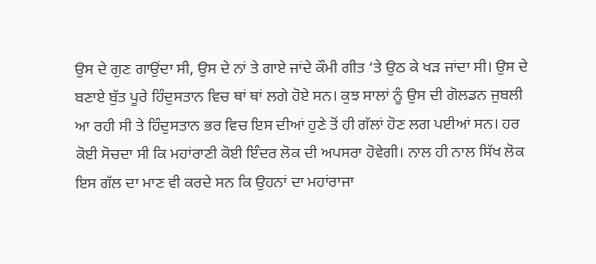ਉਸ ਦੇ ਗੁਣ ਗਾਉਂਦਾ ਸੀ, ਉਸ ਦੇ ਨਾਂ ਤੇ ਗਾਏ ਜਾਂਦੇ ਕੌਮੀ ਗੀਤ ‘ਤੇ ਉਠ ਕੇ ਖੜ ਜਾਂਦਾ ਸੀ। ਉਸ ਦੇ ਬਣਾਏ ਬੁੱਤ ਪੂਰੇ ਹਿੰਦੁਸਤਾਨ ਵਿਚ ਥਾਂ ਥਾਂ ਲਗੇ ਹੋਏ ਸਨ। ਕੁਝ ਸਾਲਾਂ ਨੂੰ ਉਸ ਦੀ ਗੋਲਡਨ ਜੁਬਲੀ ਆ ਰਹੀ ਸੀ ਤੇ ਹਿੰਦੁਸਤਾਨ ਭਰ ਵਿਚ ਇਸ ਦੀਆਂ ਹੁਣੇ ਤੋਂ ਹੀ ਗੱਲਾਂ ਹੋਣ ਲਗ ਪਈਆਂ ਸਨ। ਹਰ ਕੋਈ ਸੋਚਦਾ ਸੀ ਕਿ ਮਹਾਂਰਾਣੀ ਕੋਈ ਇੰਦਰ ਲੋਕ ਦੀ ਅਪਸਰਾ ਹੋਵੇਗੀ। ਨਾਲ ਹੀ ਨਾਲ ਸਿੱਖ ਲੋਕ ਇਸ ਗੱਲ ਦਾ ਮਾਣ ਵੀ ਕਰਦੇ ਸਨ ਕਿ ਉਹਨਾਂ ਦਾ ਮਹਾਂਰਾਜਾ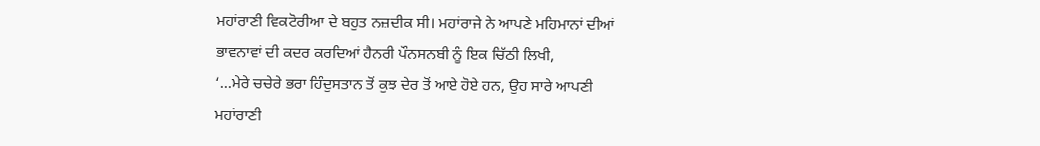ਮਹਾਂਰਾਣੀ ਵਿਕਟੋਰੀਆ ਦੇ ਬਹੁਤ ਨਜ਼ਦੀਕ ਸੀ। ਮਹਾਂਰਾਜੇ ਨੇ ਆਪਣੇ ਮਹਿਮਾਨਾਂ ਦੀਆਂ ਭਾਵਨਾਵਾਂ ਦੀ ਕਦਰ ਕਰਦਿਆਂ ਹੈਨਰੀ ਪੌਨਸਨਬੀ ਨੂੰ ਇਕ ਚਿੱਠੀ ਲਿਖੀ,
‘...ਮੇਰੇ ਚਚੇਰੇ ਭਰਾ ਹਿੰਦੁਸਤਾਨ ਤੋਂ ਕੁਝ ਦੇਰ ਤੋਂ ਆਏ ਹੋਏ ਹਨ, ਉਹ ਸਾਰੇ ਆਪਣੀ ਮਹਾਂਰਾਣੀ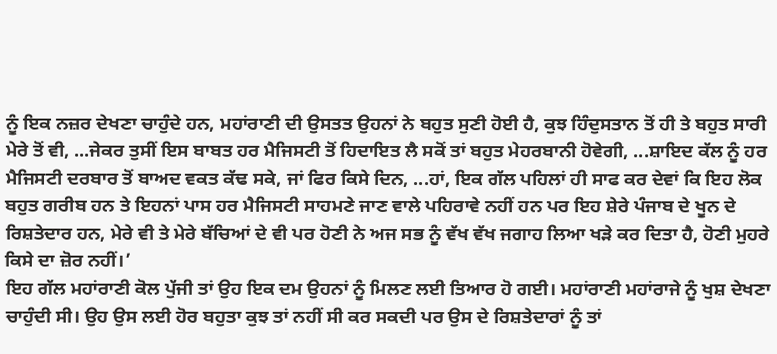ਨੂੰ ਇਕ ਨਜ਼ਰ ਦੇਖਣਾ ਚਾਹੁੰਦੇ ਹਨ, ਮਹਾਂਰਾਣੀ ਦੀ ਉਸਤਤ ਉਹਨਾਂ ਨੇ ਬਹੁਤ ਸੁਣੀ ਹੋਈ ਹੈ, ਕੁਝ ਹਿੰਦੁਸਤਾਨ ਤੋਂ ਹੀ ਤੇ ਬਹੁਤ ਸਾਰੀ ਮੇਰੇ ਤੋਂ ਵੀ, ...ਜੇਕਰ ਤੁਸੀਂ ਇਸ ਬਾਬਤ ਹਰ ਮੈਜਿਸਟੀ ਤੋਂ ਹਿਦਾਇਤ ਲੈ ਸਕੋਂ ਤਾਂ ਬਹੁਤ ਮੇਹਰਬਾਨੀ ਹੋਵੇਗੀ, ...ਸ਼ਾਇਦ ਕੱਲ ਨੂੰ ਹਰ ਮੈਜਿਸਟੀ ਦਰਬਾਰ ਤੋਂ ਬਾਅਦ ਵਕਤ ਕੱਢ ਸਕੇ, ਜਾਂ ਫਿਰ ਕਿਸੇ ਦਿਨ, ...ਹਾਂ, ਇਕ ਗੱਲ ਪਹਿਲਾਂ ਹੀ ਸਾਫ ਕਰ ਦੇਵਾਂ ਕਿ ਇਹ ਲੋਕ ਬਹੁਤ ਗਰੀਬ ਹਨ ਤੇ ਇਹਨਾਂ ਪਾਸ ਹਰ ਮੈਜਿਸਟੀ ਸਾਹਮਣੇ ਜਾਣ ਵਾਲੇ ਪਹਿਰਾਵੇ ਨਹੀਂ ਹਨ ਪਰ ਇਹ ਸ਼ੇਰੇ ਪੰਜਾਬ ਦੇ ਖੂਨ ਦੇ ਰਿਸ਼ਤੇਦਾਰ ਹਨ, ਮੇਰੇ ਵੀ ਤੇ ਮੇਰੇ ਬੱਚਿਆਂ ਦੇ ਵੀ ਪਰ ਹੋਣੀ ਨੇ ਅਜ ਸਭ ਨੂੰ ਵੱਖ ਵੱਖ ਜਗਾਹ ਲਿਆ ਖੜੇ ਕਰ ਦਿਤਾ ਹੈ, ਹੋਣੀ ਮੁਹਰੇ ਕਿਸੇ ਦਾ ਜ਼ੋਰ ਨਹੀਂ।’
ਇਹ ਗੱਲ ਮਹਾਂਰਾਣੀ ਕੋਲ ਪੁੱਜੀ ਤਾਂ ਉਹ ਇਕ ਦਮ ਉਹਨਾਂ ਨੂੰ ਮਿਲਣ ਲਈ ਤਿਆਰ ਹੋ ਗਈ। ਮਹਾਂਰਾਣੀ ਮਹਾਂਰਾਜੇ ਨੂੰ ਖੁਸ਼ ਦੇਖਣਾ ਚਾਹੁੰਦੀ ਸੀ। ਉਹ ਉਸ ਲਈ ਹੋਰ ਬਹੁਤਾ ਕੁਝ ਤਾਂ ਨਹੀਂ ਸੀ ਕਰ ਸਕਦੀ ਪਰ ਉਸ ਦੇ ਰਿਸ਼ਤੇਦਾਰਾਂ ਨੂੰ ਤਾਂ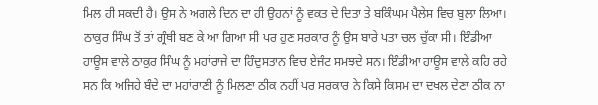ਮਿਲ ਹੀ ਸਕਦੀ ਹੈ। ਉਸ ਨੇ ਅਗਲੇ ਦਿਨ ਦਾ ਹੀ ਉਹਨਾਂ ਨੂੰ ਵਕਤ ਦੇ ਦਿਤਾ ਤੇ ਬਕਿੰਘਮ ਪੈਲੇਸ ਵਿਚ ਬੁਲਾ ਲਿਆ। ਠਾਕੁਰ ਸਿੰਘ ਤੋਂ ਤਾਂ ਗ੍ਰੰਥੀ ਬਣ ਕੇ ਆ ਗਿਆ ਸੀ ਪਰ ਹੁਣ ਸਰਕਾਰ ਨੂੰ ਉਸ ਬਾਰੇ ਪਤਾ ਚਲ ਚੁੱਕਾ ਸੀ। ਇੰਡੀਆ ਹਾਊਸ ਵਾਲੇ ਠਾਕੁਰ ਸਿੰਘ ਨੂੰ ਮਹਾਂਰਾਜੇ ਦਾ ਹਿੰਦੁਸਤਾਨ ਵਿਚ ਏਜੰਟ ਸਮਝਦੇ ਸਨ। ਇੰਡੀਆ ਹਾਊਸ ਵਾਲੇ ਕਹਿ ਰਹੇ ਸਨ ਕਿ ਅਜਿਹੇ ਬੰਦੇ ਦਾ ਮਹਾਂਰਾਣੀ ਨੂੰ ਮਿਲਣਾ ਠੀਕ ਨਹੀਂ ਪਰ ਸਰਕਾਰ ਨੇ ਕਿਸੇ ਕਿਸਮ ਦਾ ਦਖਲ ਦੇਣਾ ਠੀਕ ਨਾ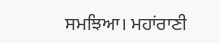ਸਮਝਿਆ। ਮਹਾਂਰਾਣੀ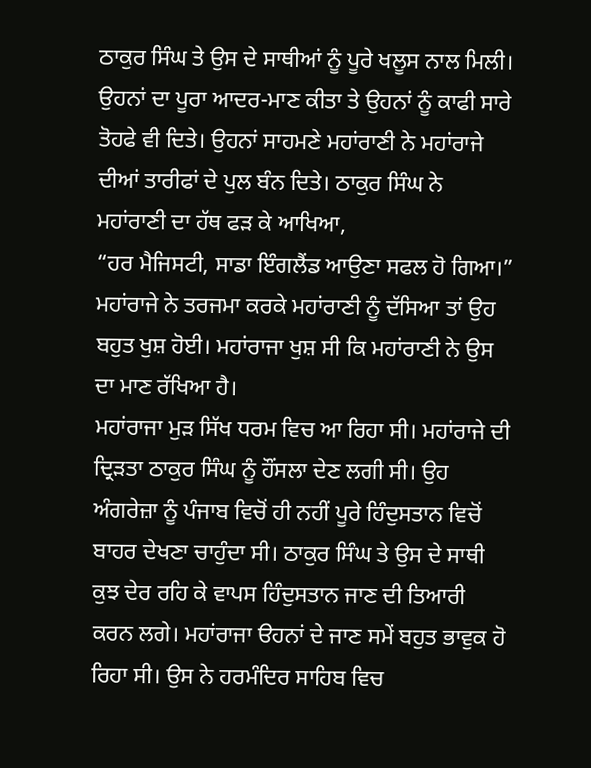ਠਾਕੁਰ ਸਿੰਘ ਤੇ ਉਸ ਦੇ ਸਾਥੀਆਂ ਨੂੰ ਪੂਰੇ ਖਲੂਸ ਨਾਲ ਮਿਲੀ। ਉਹਨਾਂ ਦਾ ਪੂਰਾ ਆਦਰ-ਮਾਣ ਕੀਤਾ ਤੇ ਉਹਨਾਂ ਨੂੰ ਕਾਫੀ ਸਾਰੇ ਤੋਹਫੇ ਵੀ ਦਿਤੇ। ਉਹਨਾਂ ਸਾਹਮਣੇ ਮਹਾਂਰਾਣੀ ਨੇ ਮਹਾਂਰਾਜੇ ਦੀਆਂ ਤਾਰੀਫਾਂ ਦੇ ਪੁਲ ਬੰਨ ਦਿਤੇ। ਠਾਕੁਰ ਸਿੰਘ ਨੇ ਮਹਾਂਰਾਣੀ ਦਾ ਹੱਥ ਫੜ ਕੇ ਆਖਿਆ,
“ਹਰ ਮੈਜਿਸਟੀ, ਸਾਡਾ ਇੰਗਲੈਂਡ ਆਉਣਾ ਸਫਲ ਹੋ ਗਿਆ।”
ਮਹਾਂਰਾਜੇ ਨੇ ਤਰਜਮਾ ਕਰਕੇ ਮਹਾਂਰਾਣੀ ਨੂੰ ਦੱਸਿਆ ਤਾਂ ਉਹ ਬਹੁਤ ਖੁਸ਼ ਹੋਈ। ਮਹਾਂਰਾਜਾ ਖੁਸ਼ ਸੀ ਕਿ ਮਹਾਂਰਾਣੀ ਨੇ ਉਸ ਦਾ ਮਾਣ ਰੱਖਿਆ ਹੈ।
ਮਹਾਂਰਾਜਾ ਮੁੜ ਸਿੱਖ ਧਰਮ ਵਿਚ ਆ ਰਿਹਾ ਸੀ। ਮਹਾਂਰਾਜੇ ਦੀ ਦ੍ਰਿੜਤਾ ਠਾਕੁਰ ਸਿੰਘ ਨੂੰ ਹੌਂਸਲਾ ਦੇਣ ਲਗੀ ਸੀ। ਉਹ ਅੰਗਰੇਜ਼ਾ ਨੂੰ ਪੰਜਾਬ ਵਿਚੋਂ ਹੀ ਨਹੀਂ ਪੂਰੇ ਹਿੰਦੁਸਤਾਨ ਵਿਚੋਂ ਬਾਹਰ ਦੇਖਣਾ ਚਾਹੁੰਦਾ ਸੀ। ਠਾਕੁਰ ਸਿੰਘ ਤੇ ਉਸ ਦੇ ਸਾਥੀ ਕੁਝ ਦੇਰ ਰਹਿ ਕੇ ਵਾਪਸ ਹਿੰਦੁਸਤਾਨ ਜਾਣ ਦੀ ਤਿਆਰੀ ਕਰਨ ਲਗੇ। ਮਹਾਂਰਾਜਾ ੳਹਨਾਂ ਦੇ ਜਾਣ ਸਮੇਂ ਬਹੁਤ ਭਾਵੁਕ ਹੋ ਰਿਹਾ ਸੀ। ਉਸ ਨੇ ਹਰਮੰਦਿਰ ਸਾਹਿਬ ਵਿਚ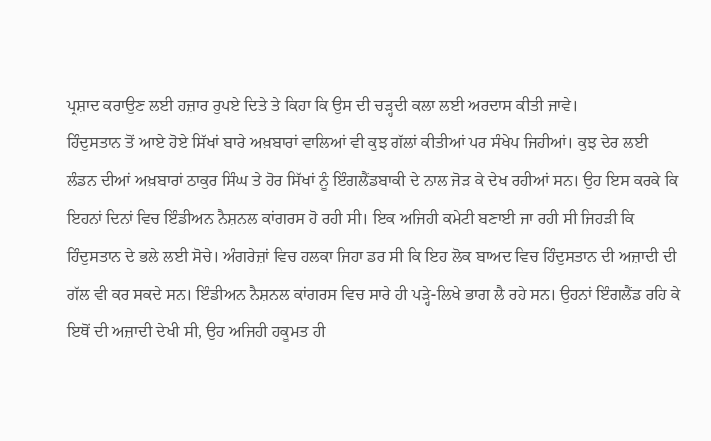ਪ੍ਰਸ਼ਾਦ ਕਰਾਉਣ ਲਈ ਹਜ਼ਾਰ ਰੁਪਏ ਦਿਤੇ ਤੇ ਕਿਹਾ ਕਿ ਉਸ ਦੀ ਚੜ੍ਹਦੀ ਕਲਾ ਲਈ ਅਰਦਾਸ ਕੀਤੀ ਜਾਵੇ।
ਹਿੰਦੁਸਤਾਨ ਤੋਂ ਆਏ ਹੋਏ ਸਿੱਖਾਂ ਬਾਰੇ ਅਖ਼ਬਾਰਾਂ ਵਾਲਿਆਂ ਵੀ ਕੁਝ ਗੱਲਾਂ ਕੀਤੀਆਂ ਪਰ ਸੰਖੇਪ ਜਿਹੀਆਂ। ਕੁਝ ਦੇਰ ਲਈ ਲੰਡਨ ਦੀਆਂ ਅਖ਼ਬਾਰਾਂ ਠਾਕੁਰ ਸਿੰਘ ਤੇ ਹੋਰ ਸਿੱਖਾਂ ਨੂੰ ਇੰਗਲੈਂਡਬਾਕੀ ਦੇ ਨਾਲ ਜੋੜ ਕੇ ਦੇਖ ਰਹੀਆਂ ਸਨ। ਉਹ ਇਸ ਕਰਕੇ ਕਿ ਇਹਨਾਂ ਦਿਨਾਂ ਵਿਚ ਇੰਡੀਅਨ ਨੈਸ਼ਨਲ ਕਾਂਗਰਸ ਹੋ ਰਹੀ ਸੀ। ਇਕ ਅਜਿਹੀ ਕਮੇਟੀ ਬਣਾਈ ਜਾ ਰਹੀ ਸੀ ਜਿਹੜੀ ਕਿ ਹਿੰਦੁਸਤਾਨ ਦੇ ਭਲੇ ਲਈ ਸੋਚੇ। ਅੰਗਰੇਜ਼ਾਂ ਵਿਚ ਹਲਕਾ ਜਿਹਾ ਡਰ ਸੀ ਕਿ ਇਹ ਲੋਕ ਬਾਅਦ ਵਿਚ ਹਿੰਦੁਸਤਾਨ ਦੀ ਅਜ਼ਾਦੀ ਦੀ ਗੱਲ ਵੀ ਕਰ ਸਕਦੇ ਸਨ। ਇੰਡੀਅਨ ਨੈਸ਼ਨਲ ਕਾਂਗਰਸ ਵਿਚ ਸਾਰੇ ਹੀ ਪੜ੍ਹੇ-ਲਿਖੇ ਭਾਗ ਲੈ ਰਹੇ ਸਨ। ਉਹਨਾਂ ਇੰਗਲੈਂਡ ਰਹਿ ਕੇ ਇਥੋਂ ਦੀ ਅਜ਼ਾਦੀ ਦੇਖੀ ਸੀ, ਉਹ ਅਜਿਹੀ ਹਕੂਮਤ ਹੀ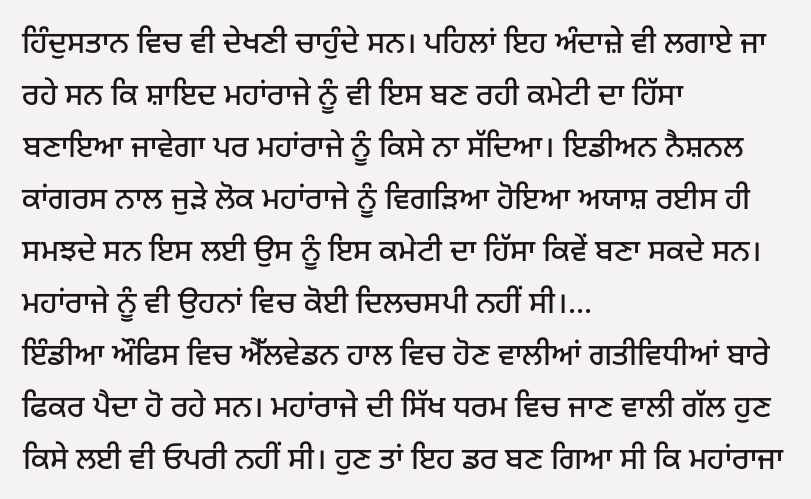ਹਿੰਦੁਸਤਾਨ ਵਿਚ ਵੀ ਦੇਖਣੀ ਚਾਹੁੰਦੇ ਸਨ। ਪਹਿਲਾਂ ਇਹ ਅੰਦਾਜ਼ੇ ਵੀ ਲਗਾਏ ਜਾ ਰਹੇ ਸਨ ਕਿ ਸ਼ਾਇਦ ਮਹਾਂਰਾਜੇ ਨੂੰ ਵੀ ਇਸ ਬਣ ਰਹੀ ਕਮੇਟੀ ਦਾ ਹਿੱਸਾ ਬਣਾਇਆ ਜਾਵੇਗਾ ਪਰ ਮਹਾਂਰਾਜੇ ਨੂੰ ਕਿਸੇ ਨਾ ਸੱਦਿਆ। ਇਡੀਅਨ ਨੈਸ਼ਨਲ ਕਾਂਗਰਸ ਨਾਲ ਜੁੜੇ ਲੋਕ ਮਹਾਂਰਾਜੇ ਨੂੰ ਵਿਗੜਿਆ ਹੋਇਆ ਅਯਾਸ਼ ਰਈਸ ਹੀ ਸਮਝਦੇ ਸਨ ਇਸ ਲਈ ਉਸ ਨੂੰ ਇਸ ਕਮੇਟੀ ਦਾ ਹਿੱਸਾ ਕਿਵੇਂ ਬਣਾ ਸਕਦੇ ਸਨ। ਮਹਾਂਰਾਜੇ ਨੂੰ ਵੀ ਉਹਨਾਂ ਵਿਚ ਕੋਈ ਦਿਲਚਸਪੀ ਨਹੀਂ ਸੀ।...
ਇੰਡੀਆ ਔਫਿਸ ਵਿਚ ਐੱਲਵੇਡਨ ਹਾਲ ਵਿਚ ਹੋਣ ਵਾਲੀਆਂ ਗਤੀਵਿਧੀਆਂ ਬਾਰੇ ਫਿਕਰ ਪੈਦਾ ਹੋ ਰਹੇ ਸਨ। ਮਹਾਂਰਾਜੇ ਦੀ ਸਿੱਖ ਧਰਮ ਵਿਚ ਜਾਣ ਵਾਲੀ ਗੱਲ ਹੁਣ ਕਿਸੇ ਲਈ ਵੀ ਓਪਰੀ ਨਹੀਂ ਸੀ। ਹੁਣ ਤਾਂ ਇਹ ਡਰ ਬਣ ਗਿਆ ਸੀ ਕਿ ਮਹਾਂਰਾਜਾ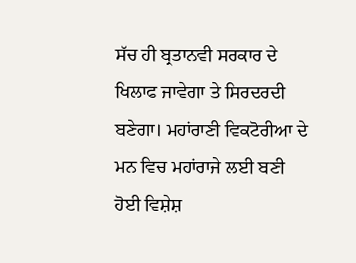ਸੱਚ ਹੀ ਬ੍ਰਤਾਨਵੀ ਸਰਕਾਰ ਦੇ ਖਿਲਾਫ ਜਾਵੇਗਾ ਤੇ ਸਿਰਦਰਦੀ ਬਣੇਗਾ। ਮਹਾਂਰਾਣੀ ਵਿਕਟੋਰੀਆ ਦੇ ਮਨ ਵਿਚ ਮਹਾਂਰਾਜੇ ਲਈ ਬਣੀ ਹੋਈ ਵਿਸ਼ੇਸ਼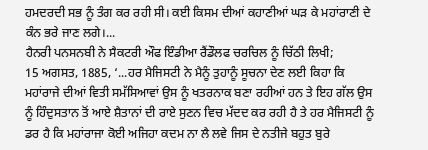ਹਮਦਰਦੀ ਸਭ ਨੂੰ ਤੰਗ ਕਰ ਰਹੀ ਸੀ। ਕਈ ਕਿਸਮ ਦੀਆਂ ਕਹਾਣੀਆਂ ਘੜ ਕੇ ਮਹਾਂਰਾਣੀ ਦੇ ਕੰਨ ਭਰੇ ਜਾਣ ਲਗੇ।...
ਹੈਨਰੀ ਪਨਸਨਬੀ ਨੇ ਸੈਕਟਰੀ ਔਫ ਇੰਡੀਆ ਰੈਂਡੌਲਫ ਚਰਚਿਲ ਨੂੰ ਚਿੱਠੀ ਲਿਖੀ;
15 ਅਗਸਤ, 1885, ‘...ਹਰ ਮੈਜਿਸਟੀ ਨੇ ਮੈਨੂੰ ਤੁਹਾਨੂੰ ਸੂਚਨਾ ਦੇਣ ਲਈ ਕਿਹਾ ਕਿ ਮਹਾਂਰਾਜੇ ਦੀਆਂ ਵਿਤੀ ਸਮੱਸਿਆਵਾਂ ਉਸ ਨੂੰ ਖਤਰਨਾਕ ਬਣਾ ਰਹੀਆਂ ਹਨ ਤੇ ਇਹ ਗੱਲ ਉਸ ਨੂੰ ਹਿੰਦੁਸਤਾਨ ਤੋਂ ਆਏ ਸ਼ੈਤਾਨਾਂ ਦੀ ਰਾਏ ਸੁਣਨ ਵਿਚ ਮੱਦਦ ਕਰ ਰਹੀ ਹੈ ਤੇ ਹਰ ਮੈਜਿਸਟੀ ਨੂੰ ਡਰ ਹੈ ਕਿ ਮਹਾਂਰਾਜਾ ਕੋਈ ਅਜਿਹਾ ਕਦਮ ਨਾ ਲੈ ਲਵੇ ਜਿਸ ਦੇ ਨਤੀਜੇ ਬਹੁਤ ਬੁਰੇ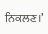ਨਿਕਲਣ।’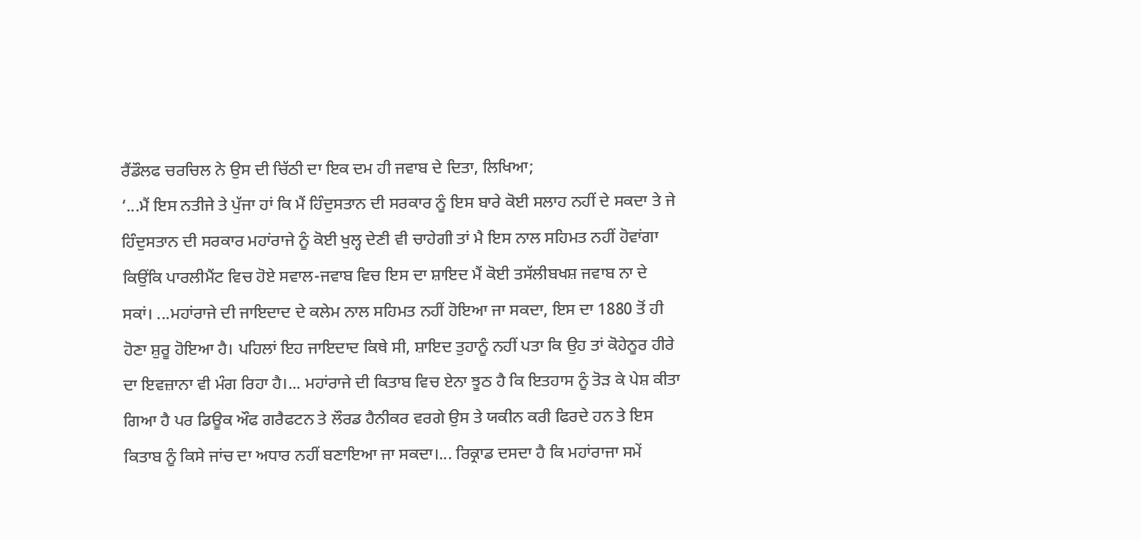ਰੈਂਡੌਲਫ ਚਰਚਿਲ ਨੇ ਉਸ ਦੀ ਚਿੱਠੀ ਦਾ ਇਕ ਦਮ ਹੀ ਜਵਾਬ ਦੇ ਦਿਤਾ, ਲਿਖਿਆ;
‘...ਮੈਂ ਇਸ ਨਤੀਜੇ ਤੇ ਪੁੱਜਾ ਹਾਂ ਕਿ ਮੈਂ ਹਿੰਦੁਸਤਾਨ ਦੀ ਸਰਕਾਰ ਨੂੰ ਇਸ ਬਾਰੇ ਕੋਈ ਸਲਾਹ ਨਹੀਂ ਦੇ ਸਕਦਾ ਤੇ ਜੇ ਹਿੰਦੁਸਤਾਨ ਦੀ ਸਰਕਾਰ ਮਹਾਂਰਾਜੇ ਨੂੰ ਕੋਈ ਖੁਲ੍ਹ ਦੇਣੀ ਵੀ ਚਾਹੇਗੀ ਤਾਂ ਮੈ ਇਸ ਨਾਲ ਸਹਿਮਤ ਨਹੀਂ ਹੋਵਾਂਗਾ ਕਿਉਂਕਿ ਪਾਰਲੀਮੈਂਟ ਵਿਚ ਹੋਏ ਸਵਾਲ-ਜਵਾਬ ਵਿਚ ਇਸ ਦਾ ਸ਼ਾਇਦ ਮੈਂ ਕੋਈ ਤਸੱਲੀਬਖਸ਼ ਜਵਾਬ ਨਾ ਦੇ ਸਕਾਂ। ...ਮਹਾਂਰਾਜੇ ਦੀ ਜਾਇਦਾਦ ਦੇ ਕਲੇਮ ਨਾਲ ਸਹਿਮਤ ਨਹੀਂ ਹੋਇਆ ਜਾ ਸਕਦਾ, ਇਸ ਦਾ 1880 ਤੋਂ ਹੀ ਹੋਣਾ ਸ਼ੁਰੂ ਹੋਇਆ ਹੈ। ਪਹਿਲਾਂ ਇਹ ਜਾਇਦਾਦ ਕਿਥੇ ਸੀ, ਸ਼ਾਇਦ ਤੁਹਾਨੂੰ ਨਹੀਂ ਪਤਾ ਕਿ ਉਹ ਤਾਂ ਕੋਹੇਨੂਰ ਹੀਰੇ ਦਾ ਇਵਜ਼ਾਨਾ ਵੀ ਮੰਗ ਰਿਹਾ ਹੈ।... ਮਹਾਂਰਾਜੇ ਦੀ ਕਿਤਾਬ ਵਿਚ ਏਨਾ ਝੂਠ ਹੈ ਕਿ ਇਤਹਾਸ ਨੂੰ ਤੋੜ ਕੇ ਪੇਸ਼ ਕੀਤਾ ਗਿਆ ਹੈ ਪਰ ਡਿਊਕ ਔਫ ਗਰੈਫਟਨ ਤੇ ਲੌਰਡ ਹੈਨੀਕਰ ਵਰਗੇ ਉਸ ਤੇ ਯਕੀਨ ਕਰੀ ਫਿਰਦੇ ਹਨ ਤੇ ਇਸ ਕਿਤਾਬ ਨੂੰ ਕਿਸੇ ਜਾਂਚ ਦਾ ਅਧਾਰ ਨਹੀਂ ਬਣਾਇਆ ਜਾ ਸਕਦਾ।... ਰਿਕ੍ਰਾਡ ਦਸਦਾ ਹੈ ਕਿ ਮਹਾਂਰਾਜਾ ਸਮੇਂ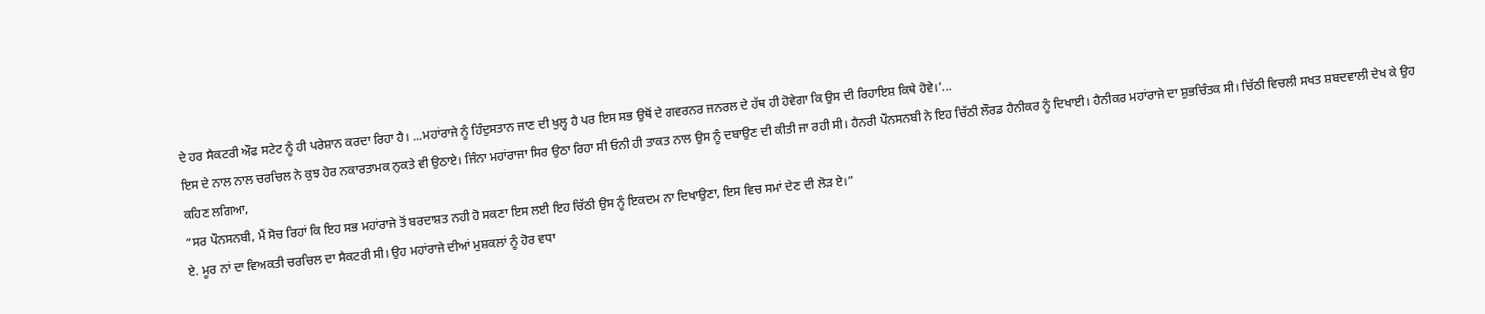ਦੇ ਹਰ ਸੈਕਟਰੀ ਔਫ ਸਟੇਟ ਨੂੰ ਹੀ ਪਰੇਸ਼ਾਨ ਕਰਦਾ ਰਿਹਾ ਹੈ। ...ਮਹਾਂਰਾਜੇ ਨੂੰ ਹਿੰਦੁਸਤਾਨ ਜਾਣ ਦੀ ਖੁਲ੍ਹ ਹੈ ਪਰ ਇਸ ਸਭ ਉਥੋਂ ਦੇ ਗਵਰਨਰ ਜਨਰਲ ਦੇ ਹੱਥ ਹੀ ਹੋਵੇਗਾ ਕਿ ਉਸ ਦੀ ਰਿਹਾਇਸ਼ ਕਿਥੇ ਹੋਵੇ।’...
ਇਸ ਦੇ ਨਾਲ ਨਾਲ ਚਰਚਿਲ ਨੇ ਕੁਝ ਹੋਰ ਨਕਾਰਤਾਮਕ ਨੁਕਤੇ ਵੀ ਉਠਾਏ। ਜਿੰਨਾ ਮਹਾਂਰਾਜਾ ਸਿਰ ਉਠਾ ਰਿਹਾ ਸੀ ਓਨੀ ਹੀ ਤਾਕਤ ਨਾਲ ਉਸ ਨੂੰ ਦਬਾਉਣ ਦੀ ਕੀਤੀ ਜਾ ਰਹੀ ਸੀ। ਹੈਨਰੀ ਪੌਨਸਨਬੀ ਨੇ ਇਹ ਚਿੱਠੀ ਲੌਰਡ ਹੈਨੀਕਰ ਨੂੰ ਦਿਖਾਈ। ਹੈਨੀਕਰ ਮਹਾਂਰਾਜੇ ਦਾ ਸ਼ੁਭਚਿੰਤਕ ਸੀ। ਚਿੱਠੀ ਵਿਚਲੀ ਸਖਤ ਸ਼ਬਦਵਾਲੀ ਦੇਖ ਕੇ ਉਹ ਕਹਿਣ ਲਗਿਆ,
“ਸਰ ਪੌਨਸਨਬੀ, ਮੈਂ ਸੋਚ ਰਿਹਾਂ ਕਿ ਇਹ ਸਭ ਮਹਾਂਰਾਜੇ ਤੋਂ ਬਰਦਾਸ਼ਤ ਨਹੀ ਹੋ ਸਕਣਾ ਇਸ ਲਈ ਇਹ ਚਿੱਠੀ ਉਸ ਨੂੰ ਇਕਦਮ ਨਾ ਦਿਖਾਉਣਾ, ਇਸ ਵਿਚ ਸਮਾਂ ਦੇਣ ਦੀ ਲੋੜ ਏ।”
ਏ. ਮੂਰ ਨਾਂ ਦਾ ਵਿਅਕਤੀ ਚਰਚਿਲ ਦਾ ਸੈਕਟਰੀ ਸੀ। ਉਹ ਮਹਾਂਰਾਜੇ ਦੀਆਂ ਮੁਸ਼ਕਲਾਂ ਨੂੰ ਹੋਰ ਵਧਾ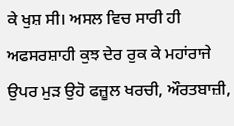ਕੇ ਖੁਸ਼ ਸੀ। ਅਸਲ ਵਿਚ ਸਾਰੀ ਹੀ ਅਫਸਰਸ਼ਾਹੀ ਕੁਝ ਦੇਰ ਰੁਕ ਕੇ ਮਹਾਂਰਾਜੇ ਉਪਰ ਮੁੜ ਉਹੋ ਫਜ਼ੂਲ ਖਰਚੀ, ਔਰਤਬਾਜ਼ੀ,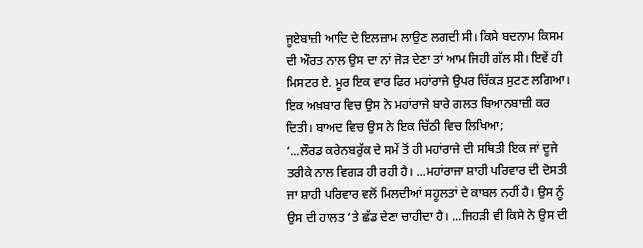ਜੂਏਬਾਜ਼ੀ ਆਦਿ ਦੇ ਇਲਜ਼ਾਮ ਲਾਉਣ ਲਗਦੀ ਸੀ। ਕਿਸੇ ਬਦਨਾਮ ਕਿਸਮ ਦੀ ਔਰਤ ਨਾਲ ਉਸ ਦਾ ਨਾਂ ਜੋੜ ਦੇਣਾ ਤਾਂ ਆਮ ਜਿਹੀ ਗੱਲ ਸੀ। ਇਵੇਂ ਹੀ ਮਿਸਟਰ ਏ. ਮੂਰ ਇਕ ਵਾਰ ਫਿਰ ਮਹਾਂਰਾਜੇ ਉਪਰ ਚਿੱਕੜ ਸੁਟਣ ਲਗਿਆ। ਇਕ ਅਖ਼ਬਾਰ ਵਿਚ ਉਸ ਨੇ ਮਹਾਂਰਾਜੇ ਬਾਰੇ ਗਲਤ ਬਿਆਨਬਾਜ਼ੀ ਕਰ ਦਿਤੀ। ਬਾਅਦ ਵਿਚ ਉਸ ਨੇ ਇਕ ਚਿੱਠੀ ਵਿਚ ਲਿਖਿਆ;
‘...ਲੌਰਡ ਕਰੇਨਬਰੁੱਕ ਦੇ ਸਮੇਂ ਤੋਂ ਹੀ ਮਹਾਂਰਾਜੇ ਦੀ ਸਥਿਤੀ ਇਕ ਜਾਂ ਦੂਜੇ ਤਰੀਕੇ ਨਾਲ ਵਿਗੜ ਹੀ ਰਹੀ ਹੈ। ...ਮਹਾਂਰਾਜਾ ਸ਼ਾਹੀ ਪਰਿਵਾਰ ਦੀ ਦੋਸਤੀ ਜਾ ਸ਼ਾਹੀ ਪਰਿਵਾਰ ਵਲੋਂ ਮਿਲਦੀਆਂ ਸਹੂਲਤਾਂ ਦੇ ਕਾਬਲ ਨਹੀਂ ਹੈ। ਉਸ ਨੂੰ ਉਸ ਦੀ ਹਾਲਤ ‘ਤੇ ਛੱਡ ਦੇਣਾ ਚਾਹੀਦਾ ਹੈ। ...ਜਿਹੜੀ ਵੀ ਕਿਸੇ ਨੇ ਉਸ ਦੀ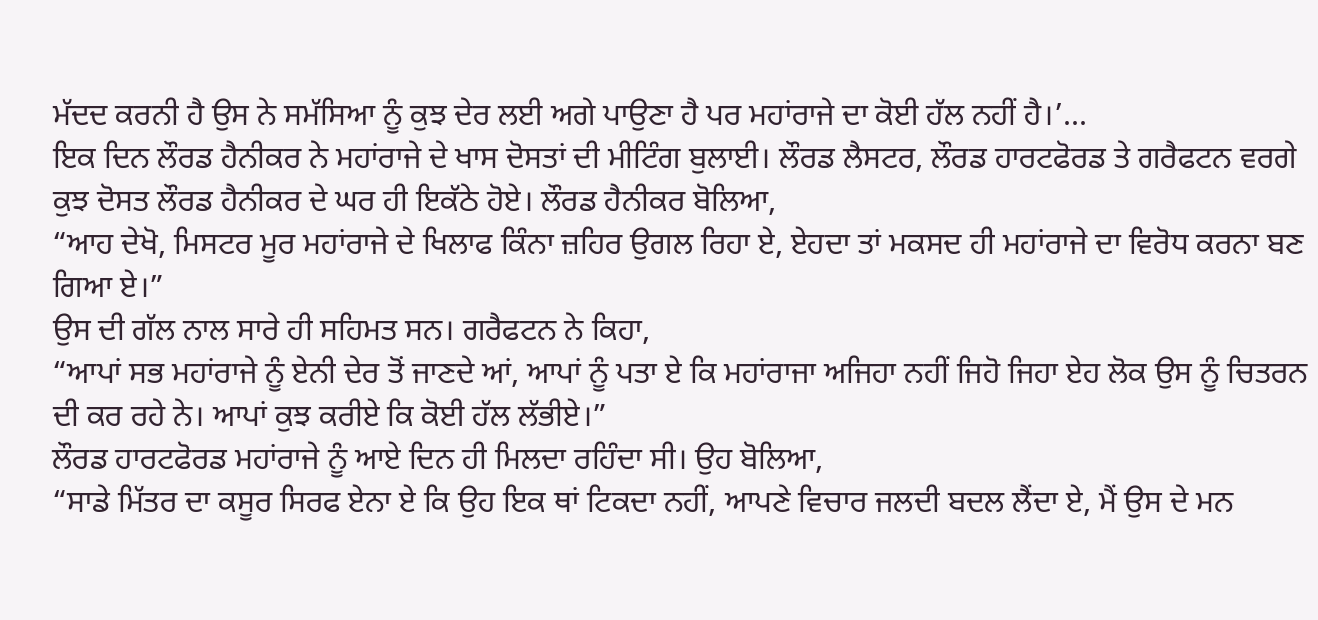ਮੱਦਦ ਕਰਨੀ ਹੈ ਉਸ ਨੇ ਸਮੱਸਿਆ ਨੂੰ ਕੁਝ ਦੇਰ ਲਈ ਅਗੇ ਪਾਉਣਾ ਹੈ ਪਰ ਮਹਾਂਰਾਜੇ ਦਾ ਕੋਈ ਹੱਲ ਨਹੀਂ ਹੈ।’...
ਇਕ ਦਿਨ ਲੌਰਡ ਹੈਨੀਕਰ ਨੇ ਮਹਾਂਰਾਜੇ ਦੇ ਖਾਸ ਦੋਸਤਾਂ ਦੀ ਮੀਟਿੰਗ ਬੁਲਾਈ। ਲੌਰਡ ਲੈਸਟਰ, ਲੌਰਡ ਹਾਰਟਫੋਰਡ ਤੇ ਗਰੈਫਟਨ ਵਰਗੇ ਕੁਝ ਦੋਸਤ ਲੌਰਡ ਹੈਨੀਕਰ ਦੇ ਘਰ ਹੀ ਇਕੱਠੇ ਹੋਏ। ਲੌਰਡ ਹੈਨੀਕਰ ਬੋਲਿਆ,
“ਆਹ ਦੇਖੋ, ਮਿਸਟਰ ਮੂਰ ਮਹਾਂਰਾਜੇ ਦੇ ਖਿਲਾਫ ਕਿੰਨਾ ਜ਼ਹਿਰ ਉਗਲ ਰਿਹਾ ਏ, ਏਹਦਾ ਤਾਂ ਮਕਸਦ ਹੀ ਮਹਾਂਰਾਜੇ ਦਾ ਵਿਰੋਧ ਕਰਨਾ ਬਣ ਗਿਆ ਏ।”
ਉਸ ਦੀ ਗੱਲ ਨਾਲ ਸਾਰੇ ਹੀ ਸਹਿਮਤ ਸਨ। ਗਰੈਫਟਨ ਨੇ ਕਿਹਾ,
“ਆਪਾਂ ਸਭ ਮਹਾਂਰਾਜੇ ਨੂੰ ਏਨੀ ਦੇਰ ਤੋਂ ਜਾਣਦੇ ਆਂ, ਆਪਾਂ ਨੂੰ ਪਤਾ ਏ ਕਿ ਮਹਾਂਰਾਜਾ ਅਜਿਹਾ ਨਹੀਂ ਜਿਹੋ ਜਿਹਾ ਏਹ ਲੋਕ ਉਸ ਨੂੰ ਚਿਤਰਨ ਦੀ ਕਰ ਰਹੇ ਨੇ। ਆਪਾਂ ਕੁਝ ਕਰੀਏ ਕਿ ਕੋਈ ਹੱਲ ਲੱਭੀਏ।”
ਲੌਰਡ ਹਾਰਟਫੋਰਡ ਮਹਾਂਰਾਜੇ ਨੂੰ ਆਏ ਦਿਨ ਹੀ ਮਿਲਦਾ ਰਹਿੰਦਾ ਸੀ। ਉਹ ਬੋਲਿਆ,
“ਸਾਡੇ ਮਿੱਤਰ ਦਾ ਕਸੂਰ ਸਿਰਫ ਏਨਾ ਏ ਕਿ ਉਹ ਇਕ ਥਾਂ ਟਿਕਦਾ ਨਹੀਂ, ਆਪਣੇ ਵਿਚਾਰ ਜਲਦੀ ਬਦਲ ਲੈਂਦਾ ਏ, ਮੈਂ ਉਸ ਦੇ ਮਨ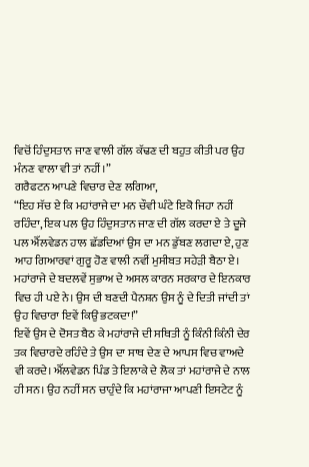ਵਿਚੋਂ ਹਿੰਦੁਸਤਾਨ ਜਾਣ ਵਾਲੀ ਗੱਲ ਕੱਢਣ ਦੀ ਬਹੁਤ ਕੀਤੀ ਪਰ ਉਹ ਮੰਨਣ ਵਾਲਾ ਵੀ ਤਾਂ ਨਹੀਂ।”
ਗਰੈਫਟਨ ਆਪਣੇ ਵਿਚਾਰ ਦੇਣ ਲਗਿਆ,
“ਇਹ ਸੱਚ ਏ ਕਿ ਮਹਾਂਰਾਜੇ ਦਾ ਮਨ ਚੌਵੀ ਘੰਟੇ ਇਕੋ ਜਿਹਾ ਨਹੀਂ ਰਹਿੰਦਾ, ਇਕ ਪਲ ਉਹ ਹਿੰਦੁਸਤਾਨ ਜਾਣ ਦੀ ਗੱਲ ਕਰਦਾ ਏ ਤੇ ਦੂਜੇ ਪਲ ਐੱਲਵੇਡਨ ਹਾਲ ਛੱਡਦਿਆਂ ਉਸ ਦਾ ਮਨ ਡੁੱਬਣ ਲਗਦਾ ਏ, ਹੁਣ ਆਹ ਗਿਆਰਵਾਂ ਗੁਰੂ ਹੋਣ ਵਾਲੀ ਨਵੀਂ ਮੁਸੀਬਤ ਸਹੇੜੀ ਬੈਠਾ ਏ। ਮਹਾਂਰਾਜੇ ਦੇ ਬਦਲਵੇਂ ਸੁਭਾਅ ਦੇ ਅਸਲ ਕਾਰਨ ਸਰਕਾਰ ਦੇ ਇਨਕਾਰ ਵਿਚ ਹੀ ਪਏ ਨੇ। ਉਸ ਦੀ ਬਣਦੀ ਪੈਨਸ਼ਨ ਉਸ ਨੂੰ ਦੇ ਦਿਤੀ ਜਾਂਦੀ ਤਾਂ ਉਹ ਵਿਚਾਰਾ ਇਵੇਂ ਕਿਉਂ ਭਟਕਦਾ!”
ਇਵੇਂ ਉਸ ਦੇ ਦੋਸਤ ਬੈਠ ਕੇ ਮਹਾਂਰਾਜੇ ਦੀ ਸਥਿਤੀ ਨੂੰ ਕਿੰਨੀ ਕਿੰਨੀ ਦੇਰ ਤਕ ਵਿਚਾਰਦੇ ਰਹਿੰਦੇ ਤੇ ਉਸ ਦਾ ਸਾਥ ਦੇਣ ਦੇ ਆਪਸ ਵਿਚ ਵਾਅਦੇ ਵੀ ਕਰਦੇ। ਐੱਲਵੇਡਨ ਪਿੰਡ ਤੇ ਇਲਾਕੇ ਦੇ ਲੋਕ ਤਾਂ ਮਹਾਂਰਾਜੇ ਦੇ ਨਾਲ ਹੀ ਸਨ। ਉਹ ਨਹੀਂ ਸਨ ਚਾਹੁੰਦੇ ਕਿ ਮਹਾਂਰਾਜਾ ਆਪਣੀ ਇਸਟੇਟ ਨੂੰ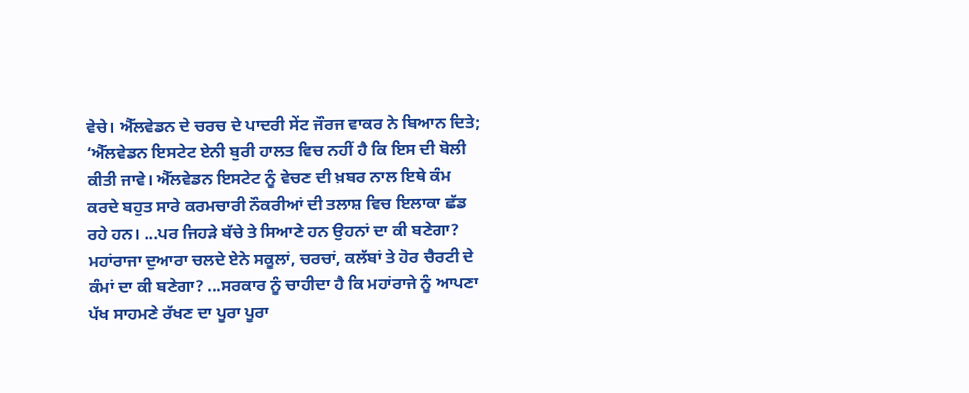ਵੇਚੇ। ਐੱਲਵੇਡਨ ਦੇ ਚਰਚ ਦੇ ਪਾਦਰੀ ਸੇਂਟ ਜੌਰਜ ਵਾਕਰ ਨੇ ਬਿਆਨ ਦਿਤੇ;
‘ਐੱਲਵੇਡਨ ਇਸਟੇਟ ਏਨੀ ਬੁਰੀ ਹਾਲਤ ਵਿਚ ਨਹੀਂ ਹੈ ਕਿ ਇਸ ਦੀ ਬੋਲੀ ਕੀਤੀ ਜਾਵੇ। ਐੱਲਵੇਡਨ ਇਸਟੇਟ ਨੂੰ ਵੇਚਣ ਦੀ ਖ਼ਬਰ ਨਾਲ ਇਥੇ ਕੰਮ ਕਰਦੇ ਬਹੁਤ ਸਾਰੇ ਕਰਮਚਾਰੀ ਨੌਕਰੀਆਂ ਦੀ ਤਲਾਸ਼ ਵਿਚ ਇਲਾਕਾ ਛੱਡ ਰਹੇ ਹਨ। ...ਪਰ ਜਿਹੜੇ ਬੱਚੇ ਤੇ ਸਿਆਣੇ ਹਨ ਉਹਨਾਂ ਦਾ ਕੀ ਬਣੇਗਾ? ਮਹਾਂਰਾਜਾ ਦੁਆਰਾ ਚਲਦੇ ਏਨੇ ਸਕੂਲਾਂ, ਚਰਚਾਂ, ਕਲੱਬਾਂ ਤੇ ਹੋਰ ਚੈਰਟੀ ਦੇ ਕੰਮਾਂ ਦਾ ਕੀ ਬਣੇਗਾ? ...ਸਰਕਾਰ ਨੂੰ ਚਾਹੀਦਾ ਹੈ ਕਿ ਮਹਾਂਰਾਜੇ ਨੂੰ ਆਪਣਾ ਪੱਖ ਸਾਹਮਣੇ ਰੱਖਣ ਦਾ ਪੂਰਾ ਪੂਰਾ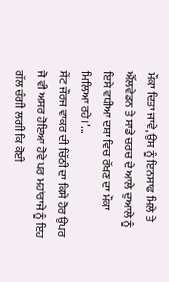ਮੌਕਾ ਦਿਤਾ ਜਾਵੇ, ਉਸ ਨੂੰ ਇਨਸਾਫ ਮਿਲੇ ਤੇ ਐੱਲਵੇਡਨ ਤੇ ਸਾਡੇ ਚਰਚ ਦੇ ਆਲੇ ਦੁਆਲੇ ਨੂੰ ਇਸੇ ਵਧੀਆ ਦਸ਼ਾ ਵਿਚ ਰੱਖਣ ਦਾ ਮੌਕਾ ਮਿਲਿਆ ਰਹੇ।’...
ਸੇਂਟ ਜੌਰਜ ਵਾਕਰ ਦੀ ਚਿੱਠੀ ਦਾ ਕਿਸੇ ਹੋਰ ਉਪਰ ਜੋ ਵੀ ਅਸਰ ਹੋਇਆ ਹੋਵੇ ਪਰ ਮਹਾਂਰਾਜੇ ਨੂੰ ਇਹ ਗੱਲ ਚੰਗੀ ਲਗੀ ਕਿ ਕੋਈ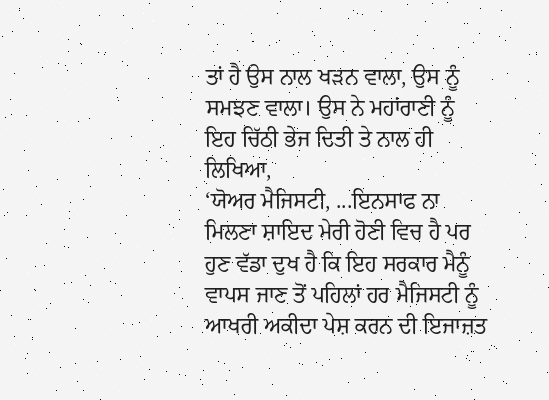ਤਾਂ ਹੈ ਉਸ ਨਾਲ ਖੜਨ ਵਾਲਾ, ਉਸ ਨੂੰ ਸਮਝਣ ਵਾਲਾ। ਉਸ ਨੇ ਮਹਾਂਰਾਣੀ ਨੂੰ ਇਹ ਚਿੱਠੀ ਭੇਜ ਦਿਤੀ ਤੇ ਨਾਲ ਹੀ ਲਿਖਿਆ,
‘ਯੋਅਰ ਮੈਜਿਸਟੀ, ...ਇਨਸਾਫ ਨਾ ਮਿਲਣਾ ਸ਼ਾਇਦ ਮੇਰੀ ਹੋਣੀ ਵਿਚ ਹੈ ਪਰ ਹੁਣ ਵੱਡਾ ਦੁਖ ਹੈ ਕਿ ਇਹ ਸਰਕਾਰ ਮੈਨੂੰ ਵਾਪਸ ਜਾਣ ਤੋਂ ਪਹਿਲਾਂ ਹਰ ਮੈਜਿਸਟੀ ਨੂੰ ਆਖਰੀ ਅਕੀਦਾ ਪੇਸ਼ ਕਰਨ ਦੀ ਇਜਾਜ਼ਤ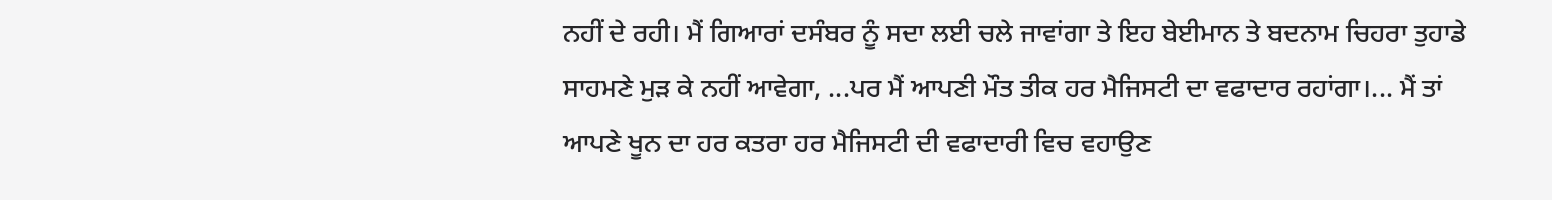ਨਹੀਂ ਦੇ ਰਹੀ। ਮੈਂ ਗਿਆਰਾਂ ਦਸੰਬਰ ਨੂੰ ਸਦਾ ਲਈ ਚਲੇ ਜਾਵਾਂਗਾ ਤੇ ਇਹ ਬੇਈਮਾਨ ਤੇ ਬਦਨਾਮ ਚਿਹਰਾ ਤੁਹਾਡੇ ਸਾਹਮਣੇ ਮੁੜ ਕੇ ਨਹੀਂ ਆਵੇਗਾ, ...ਪਰ ਮੈਂ ਆਪਣੀ ਮੌਤ ਤੀਕ ਹਰ ਮੈਜਿਸਟੀ ਦਾ ਵਫਾਦਾਰ ਰਹਾਂਗਾ।... ਮੈਂ ਤਾਂ ਆਪਣੇ ਖੂਨ ਦਾ ਹਰ ਕਤਰਾ ਹਰ ਮੈਜਿਸਟੀ ਦੀ ਵਫਾਦਾਰੀ ਵਿਚ ਵਹਾਉਣ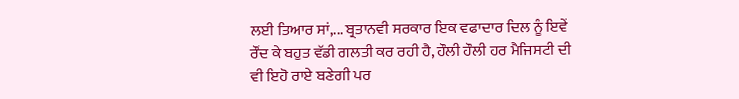ਲਈ ਤਿਆਰ ਸਾਂ,... ਬ੍ਰਤਾਨਵੀ ਸਰਕਾਰ ਇਕ ਵਫਾਦਾਰ ਦਿਲ ਨੂੰ ਇਵੇਂ ਰੌਂਦ ਕੇ ਬਹੁਤ ਵੱਡੀ ਗਲਤੀ ਕਰ ਰਹੀ ਹੈ, ਹੌਲੀ ਹੌਲੀ ਹਰ ਮੈਜਿਸਟੀ ਦੀ ਵੀ ਇਹੋ ਰਾਏ ਬਣੇਗੀ ਪਰ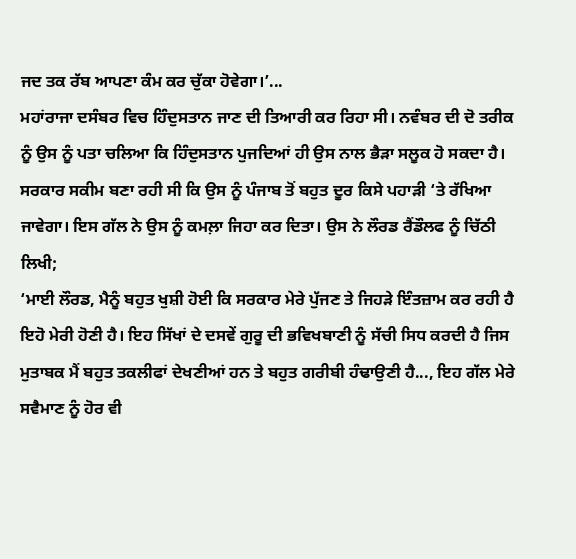ਜਦ ਤਕ ਰੱਬ ਆਪਣਾ ਕੰਮ ਕਰ ਚੁੱਕਾ ਹੋਵੇਗਾ।’...
ਮਹਾਂਰਾਜਾ ਦਸੰਬਰ ਵਿਚ ਹਿੰਦੁਸਤਾਨ ਜਾਣ ਦੀ ਤਿਆਰੀ ਕਰ ਰਿਹਾ ਸੀ। ਨਵੰਬਰ ਦੀ ਦੋ ਤਰੀਕ ਨੂੰ ਉਸ ਨੂੰ ਪਤਾ ਚਲਿਆ ਕਿ ਹਿੰਦੁਸਤਾਨ ਪੁਜਦਿਆਂ ਹੀ ਉਸ ਨਾਲ ਭੈੜਾ ਸਲੂਕ ਹੋ ਸਕਦਾ ਹੈ। ਸਰਕਾਰ ਸਕੀਮ ਬਣਾ ਰਹੀ ਸੀ ਕਿ ਉਸ ਨੂੰ ਪੰਜਾਬ ਤੋਂ ਬਹੁਤ ਦੂਰ ਕਿਸੇ ਪਹਾੜੀ ‘ਤੇ ਰੱਖਿਆ ਜਾਵੇਗਾ। ਇਸ ਗੱਲ ਨੇ ਉਸ ਨੂੰ ਕਮਲ਼ਾ ਜਿਹਾ ਕਰ ਦਿਤਾ। ਉਸ ਨੇ ਲੌਰਡ ਰੈਂਡੌਲਫ ਨੂੰ ਚਿੱਠੀ ਲਿਖੀ;
‘ਮਾਈ ਲੌਰਡ, ਮੈਨੂੰ ਬਹੁਤ ਖੁਸ਼ੀ ਹੋਈ ਕਿ ਸਰਕਾਰ ਮੇਰੇ ਪੁੱਜਣ ਤੇ ਜਿਹੜੇ ਇੰਤਜ਼ਾਮ ਕਰ ਰਹੀ ਹੈ ਇਹੋ ਮੇਰੀ ਹੋਣੀ ਹੈ। ਇਹ ਸਿੱਖਾਂ ਦੇ ਦਸਵੇਂ ਗੁਰੂ ਦੀ ਭਵਿਖਬਾਣੀ ਨੂੰ ਸੱਚੀ ਸਿਧ ਕਰਦੀ ਹੈ ਜਿਸ ਮੁਤਾਬਕ ਮੈਂ ਬਹੁਤ ਤਕਲੀਫਾਂ ਦੇਖਣੀਆਂ ਹਨ ਤੇ ਬਹੁਤ ਗਰੀਬੀ ਹੰਢਾਉਣੀ ਹੈ..., ਇਹ ਗੱਲ ਮੇਰੇ ਸਵੈਮਾਣ ਨੂੰ ਹੋਰ ਵੀ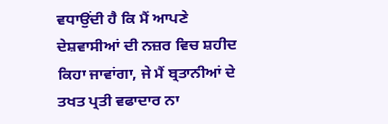ਵਧਾਉਂਦੀ ਹੈ ਕਿ ਮੈਂ ਆਪਣੇ ਦੇਸ਼ਵਾਸੀਆਂ ਦੀ ਨਜ਼ਰ ਵਿਚ ਸ਼ਹੀਦ ਕਿਹਾ ਜਾਵਾਂਗਾ, ਜੇ ਮੈਂ ਬ੍ਰਤਾਨੀਆਂ ਦੇ ਤਖਤ ਪ੍ਰਤੀ ਵਫਾਦਾਰ ਨਾ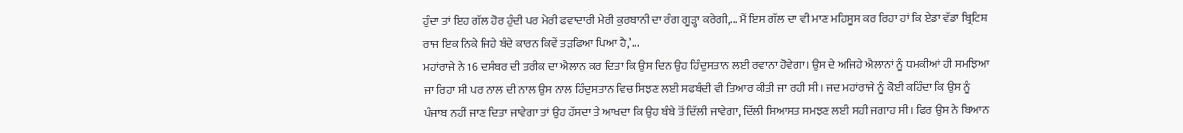ਹੁੰਦਾ ਤਾਂ ਇਹ ਗੱਲ ਹੋਰ ਹੁੰਦੀ ਪਰ ਮੇਰੀ ਫਵਾਦਾਰੀ ਮੇਰੀ ਕੁਰਬਾਨੀ ਦਾ ਰੰਗ ਗੂੜ੍ਹਾ ਕਰੇਗੀ,... ਮੈਂ ਇਸ ਗੱਲ ਦਾ ਵੀ ਮਾਣ ਮਹਿਸੂਸ ਕਰ ਰਿਹਾ ਹਾਂ ਕਿ ਏਡਾ ਵੱਡਾ ਬ੍ਰਿਟਿਸ਼ ਰਾਜ ਇਕ ਨਿਕੇ ਜਿਹੇ ਬੰਦੇ ਕਾਰਨ ਕਿਵੇਂ ਤੜਫਿਆ ਪਿਆ ਹੈ,’...
ਮਹਾਂਰਾਜੇ ਨੇ 16 ਦਸੰਬਰ ਦੀ ਤਰੀਕ ਦਾ ਐਲਾਨ ਕਰ ਦਿਤਾ ਕਿ ਉਸ ਦਿਨ ਉਹ ਹਿੰਦੁਸਤਾਨ ਲਈ ਰਵਾਨਾ ਹੋਵੇਗਾ। ਉਸ ਦੇ ਅਜਿਹੇ ਐਲਾਨਾਂ ਨੂੰ ਧਮਕੀਆਂ ਹੀ ਸਮਝਿਆ ਜਾ ਰਿਹਾ ਸੀ ਪਰ ਨਾਲ ਦੀ ਨਾਲ ਉਸ ਨਾਲ ਹਿੰਦੁਸਤਾਨ ਵਿਚ ਸਿਝਣ ਲਈ ਸਫਬੰਦੀ ਵੀ ਤਿਆਰ ਕੀਤੀ ਜਾ ਰਹੀ ਸੀ। ਜਦ ਮਹਾਂਰਾਜੇ ਨੂੰ ਕੋਈ ਕਹਿੰਦਾ ਕਿ ਉਸ ਨੂੰ ਪੰਜਾਬ ਨਹੀਂ ਜਾਣ ਦਿਤਾ ਜਾਵੇਗਾ ਤਾਂ ਉਹ ਹੱਸਦਾ ਤੇ ਆਖਦਾ ਕਿ ਉਹ ਬੰਬੇ ਤੋਂ ਦਿੱਲੀ ਜਾਵੇਗਾ, ਦਿੱਲੀ ਸਿਆਸਤ ਸਮਝਣ ਲਈ ਸਹੀ ਜਗਾਹ ਸੀ। ਫਿਰ ਉਸ ਨੇ ਬਿਆਨ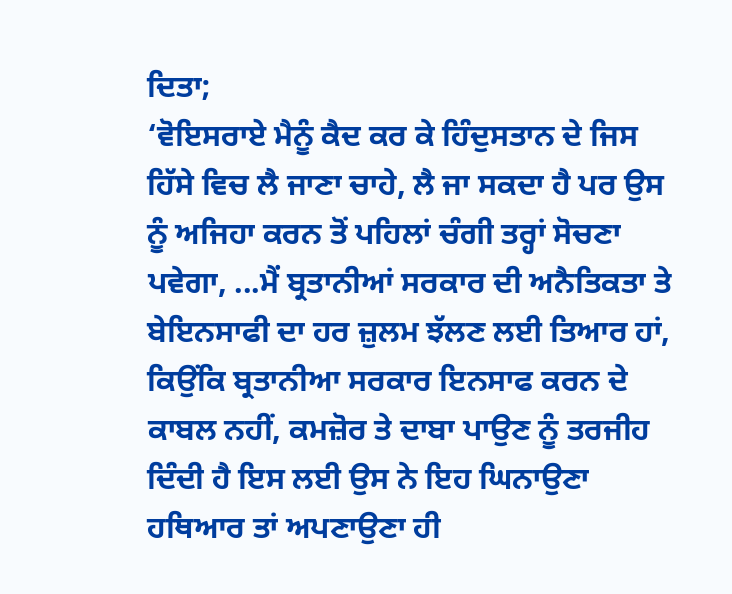ਦਿਤਾ;
‘ਵੋਇਸਰਾਏ ਮੈਨੂੰ ਕੈਦ ਕਰ ਕੇ ਹਿੰਦੁਸਤਾਨ ਦੇ ਜਿਸ ਹਿੱਸੇ ਵਿਚ ਲੈ ਜਾਣਾ ਚਾਹੇ, ਲੈ ਜਾ ਸਕਦਾ ਹੈ ਪਰ ਉਸ ਨੂੰ ਅਜਿਹਾ ਕਰਨ ਤੋਂ ਪਹਿਲਾਂ ਚੰਗੀ ਤਰ੍ਹਾਂ ਸੋਚਣਾ ਪਵੇਗਾ, ...ਮੈਂ ਬ੍ਰਤਾਨੀਆਂ ਸਰਕਾਰ ਦੀ ਅਨੈਤਿਕਤਾ ਤੇ ਬੇਇਨਸਾਫੀ ਦਾ ਹਰ ਜ਼ੁਲਮ ਝੱਲਣ ਲਈ ਤਿਆਰ ਹਾਂ, ਕਿਉਂਕਿ ਬ੍ਰਤਾਨੀਆ ਸਰਕਾਰ ਇਨਸਾਫ ਕਰਨ ਦੇ ਕਾਬਲ ਨਹੀਂ, ਕਮਜ਼ੋਰ ਤੇ ਦਾਬਾ ਪਾਉਣ ਨੂੰ ਤਰਜੀਹ ਦਿੰਦੀ ਹੈ ਇਸ ਲਈ ਉਸ ਨੇ ਇਹ ਘਿਨਾਉਣਾ ਹਥਿਆਰ ਤਾਂ ਅਪਣਾਉਣਾ ਹੀ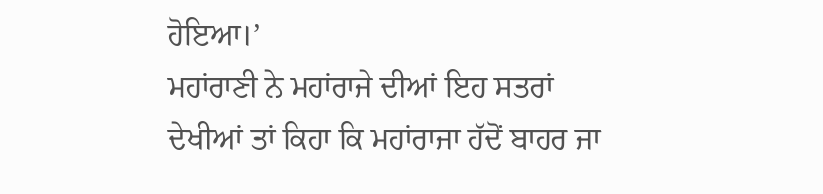ਹੋਇਆ।’
ਮਹਾਂਰਾਣੀ ਨੇ ਮਹਾਂਰਾਜੇ ਦੀਆਂ ਇਹ ਸਤਰਾਂ ਦੇਖੀਆਂ ਤਾਂ ਕਿਹਾ ਕਿ ਮਹਾਂਰਾਜਾ ਹੱਦੋਂ ਬਾਹਰ ਜਾ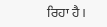ਰਿਹਾ ਹੈ।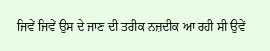ਜਿਵੇਂ ਜਿਵੇਂ ਉਸ ਦੇ ਜਾਣ ਦੀ ਤਰੀਕ ਨਜ਼ਦੀਕ ਆ ਰਹੀ ਸੀ ਉਵੇਂ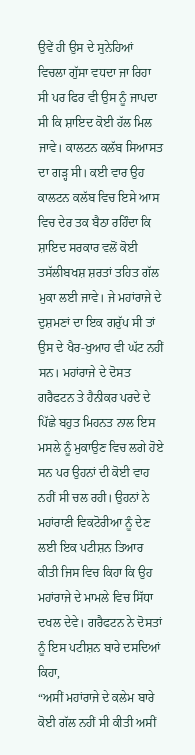ਉਵੇਂ ਹੀ ਉਸ ਦੇ ਸੁਨੇਹਿਆਂ ਵਿਚਲਾ ਗੁੱਸਾ ਵਧਦਾ ਜਾ ਰਿਹਾ ਸੀ ਪਰ ਫਿਰ ਵੀ ਉਸ ਨੂੰ ਜਾਪਦਾ ਸੀ ਕਿ ਸ਼ਾਇਦ ਕੋਈ ਹੱਲ ਮਿਲ ਜਾਵੇ। ਕਾਲਟਨ ਕਲੱਬ ਸਿਆਸਤ ਦਾ ਗੜ੍ਹ ਸੀ। ਕਈ ਵਾਰ ਉਹ ਕਾਲਟਨ ਕਲੱਬ ਵਿਚ ਇਸੇ ਆਸ ਵਿਚ ਦੇਰ ਤਕ ਬੈਠਾ ਰਹਿੰਦਾ ਕਿ ਸ਼ਾਇਦ ਸਰਕਾਰ ਵਲੋਂ ਕੋਈ ਤਸੱਲੀਬਖਸ਼ ਸ਼ਰਤਾਂ ਤਹਿਤ ਗੱਲ ਮੁਕਾ ਲਈ ਜਾਵੇ। ਜੇ ਮਹਾਂਰਾਜੇ ਦੇ ਦੁਸ਼ਮਣਾਂ ਦਾ ਇਕ ਗਰੁੱਪ ਸੀ ਤਾਂ ਉਸ ਦੇ ਖੈਰ-ਖੁਆਹ ਵੀ ਘੱਟ ਨਹੀਂ ਸਨ। ਮਹਾਂਰਾਜੇ ਦੇ ਦੋਸਤ ਗਰੈਫਟਨ ਤੇ ਹੈਨੀਕਰ ਪਰਦੇ ਦੇ ਪਿੱਛੇ ਬਹੁਤ ਮਿਹਨਤ ਨਾਲ ਇਸ ਮਸਲੇ ਨੂੰ ਮੁਕਾਉਣ ਵਿਚ ਲਗੇ ਹੋਏ ਸਨ ਪਰ ਉਹਨਾਂ ਦੀ ਕੋਈ ਵਾਹ ਨਹੀਂ ਸੀ ਚਲ ਰਹੀ। ਉਹਨਾਂ ਨੇ ਮਹਾਂਰਾਣੀ ਵਿਕਟੋਰੀਆ ਨੂੰ ਦੇਣ ਲਈ ਇਕ ਪਟੀਸ਼ਨ ਤਿਆਰ ਕੀਤੀ ਜਿਸ ਵਿਚ ਕਿਹਾ ਕਿ ਉਹ ਮਹਾਂਰਾਜੇ ਦੇ ਮਾਮਲੇ ਵਿਚ ਸਿੱਧਾ ਦਖਲ ਦੇਵੇ। ਗਰੈਫਟਨ ਨੇ ਦੋਸਤਾਂ ਨੂੰ ਇਸ ਪਟੀਸ਼ਨ ਬਾਰੇ ਦਸਦਿਆਂ ਕਿਹਾ,
“ਅਸੀਂ ਮਹਾਂਰਾਜੇ ਦੇ ਕਲੇਮ ਬਾਰੇ ਕੋਈ ਗੱਲ ਨਹੀਂ ਸੀ ਕੀਤੀ ਅਸੀਂ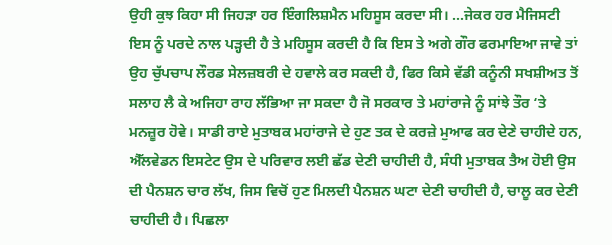ਉਹੀ ਕੁਝ ਕਿਹਾ ਸੀ ਜਿਹੜਾ ਹਰ ਇੰਗਲਿਸ਼ਮੈਨ ਮਹਿਸੂਸ ਕਰਦਾ ਸੀ। ...ਜੇਕਰ ਹਰ ਮੈਜਿਸਟੀ ਇਸ ਨੂੰ ਪਰਦੇ ਨਾਲ ਪੜ੍ਹਦੀ ਹੈ ਤੇ ਮਹਿਸੂਸ ਕਰਦੀ ਹੈ ਕਿ ਇਸ ਤੇ ਅਗੇ ਗੌਰ ਫਰਮਾਇਆ ਜਾਵੇ ਤਾਂ ਉਹ ਚੁੱਪਚਾਪ ਲੌਰਡ ਸੇਲਜ਼ਬਰੀ ਦੇ ਹਵਾਲੇ ਕਰ ਸਕਦੀ ਹੈ, ਫਿਰ ਕਿਸੇ ਵੱਡੀ ਕਨੂੰਨੀ ਸਖਸ਼ੀਅਤ ਤੋਂ ਸਲਾਹ ਲੈ ਕੇ ਅਜਿਹਾ ਰਾਹ ਲੱਭਿਆ ਜਾ ਸਕਦਾ ਹੈ ਜੋ ਸਰਕਾਰ ਤੇ ਮਹਾਂਰਾਜੇ ਨੂੰ ਸਾਂਝੇ ਤੌਰ ‘ਤੇ ਮਨਜ਼ੂਰ ਹੋਵੇ। ਸਾਡੀ ਰਾਏ ਮੁਤਾਬਕ ਮਹਾਂਰਾਜੇ ਦੇ ਹੁਣ ਤਕ ਦੇ ਕਰਜ਼ੇ ਮੁਆਫ ਕਰ ਦੇਣੇ ਚਾਹੀਦੇ ਹਨ, ਐੱਲਵੇਡਨ ਇਸਟੇਟ ਉਸ ਦੇ ਪਰਿਵਾਰ ਲਈ ਛੱਡ ਦੇਣੀ ਚਾਹੀਦੀ ਹੈ, ਸੰਧੀ ਮੁਤਾਬਕ ਤੈਅ ਹੋਈ ਉਸ ਦੀ ਪੈਨਸ਼ਨ ਚਾਰ ਲੱਖ, ਜਿਸ ਵਿਚੋਂ ਹੁਣ ਮਿਲਦੀ ਪੈਨਸ਼ਨ ਘਟਾ ਦੇਣੀ ਚਾਹੀਦੀ ਹੈ, ਚਾਲੂ ਕਰ ਦੇਣੀ ਚਾਹੀਦੀ ਹੈ। ਪਿਛਲਾ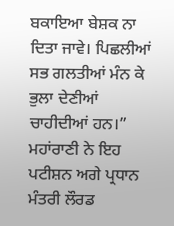ਬਕਾਇਆ ਬੇਸ਼ਕ ਨਾ ਦਿਤਾ ਜਾਵੇ। ਪਿਛਲੀਆਂ ਸਭ ਗਲਤੀਆਂ ਮੰਨ ਕੇ ਭੁਲਾ ਦੇਣੀਆਂ ਚਾਹੀਦੀਆਂ ਹਨ।”
ਮਹਾਂਰਾਣੀ ਨੇ ਇਹ ਪਟੀਸ਼ਨ ਅਗੇ ਪ੍ਰਧਾਨ ਮੰਤਰੀ ਲੌਰਡ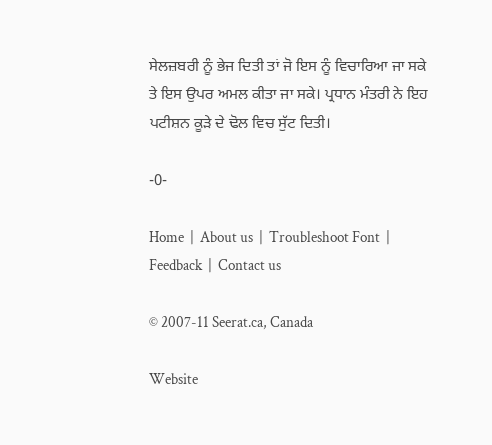ਸੇਲਜ਼ਬਰੀ ਨੂੰ ਭੇਜ ਦਿਤੀ ਤਾਂ ਜੋ ਇਸ ਨੂੰ ਵਿਚਾਰਿਆ ਜਾ ਸਕੇ ਤੇ ਇਸ ਉਪਰ ਅਮਲ ਕੀਤਾ ਜਾ ਸਕੇ। ਪ੍ਰਧਾਨ ਮੰਤਰੀ ਨੇ ਇਹ ਪਟੀਸ਼ਨ ਕੂੜੇ ਦੇ ਢੋਲ ਵਿਚ ਸੁੱਟ ਦਿਤੀ।

-0-

Home  |  About us  |  Troubleshoot Font  |  Feedback  |  Contact us

© 2007-11 Seerat.ca, Canada

Website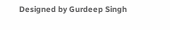Designed by Gurdeep Singh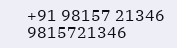+91 98157 21346 9815721346